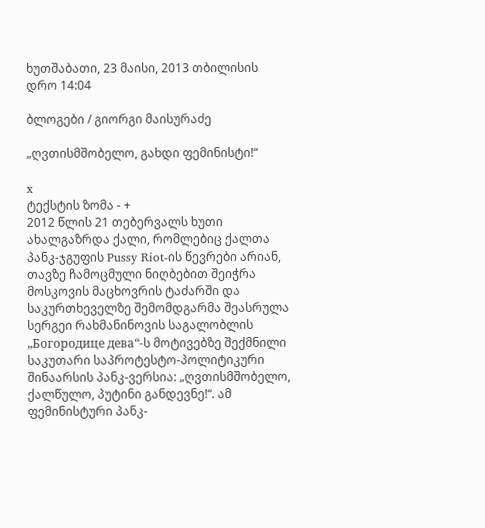ხუთშაბათი, 23 მაისი, 2013 თბილისის დრო 14:04

ბლოგები / გიორგი მაისურაძე

„ღვთისმშობელო, გახდი ფემინისტი!“

x
ტექსტის ზომა - +
2012 წლის 21 თებერვალს ხუთი ახალგაზრდა ქალი, რომლებიც ქალთა პანკ-ჯგუფის Pussy Riot-ის წევრები არიან, თავზე ჩამოცმული ნიღბებით შეიჭრა მოსკოვის მაცხოვრის ტაძარში და საკურთხეველზე შემომდგარმა შეასრულა სერგეი რახმანინოვის საგალობლის „Богородице дева“-ს მოტივებზე შექმნილი საკუთარი საპროტესტო-პოლიტიკური შინაარსის პანკ-ვერსია: „ღვთისმშობელო, ქალწულო, პუტინი განდევნე!“. ამ ფემინისტური პანკ-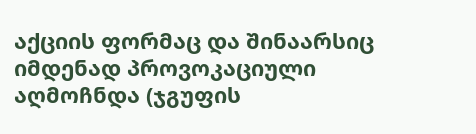აქციის ფორმაც და შინაარსიც იმდენად პროვოკაციული აღმოჩნდა (ჯგუფის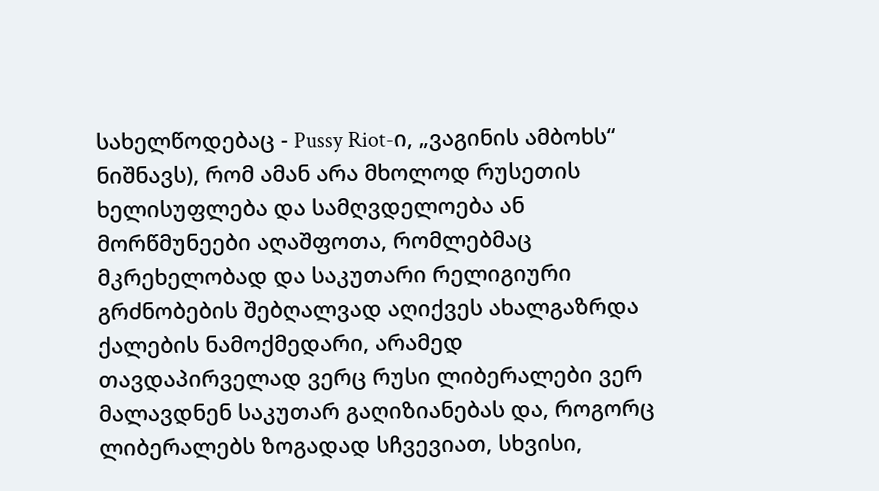სახელწოდებაც - Pussy Riot-ი, „ვაგინის ამბოხს“ ნიშნავს), რომ ამან არა მხოლოდ რუსეთის ხელისუფლება და სამღვდელოება ან მორწმუნეები აღაშფოთა, რომლებმაც მკრეხელობად და საკუთარი რელიგიური გრძნობების შებღალვად აღიქვეს ახალგაზრდა ქალების ნამოქმედარი, არამედ თავდაპირველად ვერც რუსი ლიბერალები ვერ მალავდნენ საკუთარ გაღიზიანებას და, როგორც ლიბერალებს ზოგადად სჩვევიათ, სხვისი,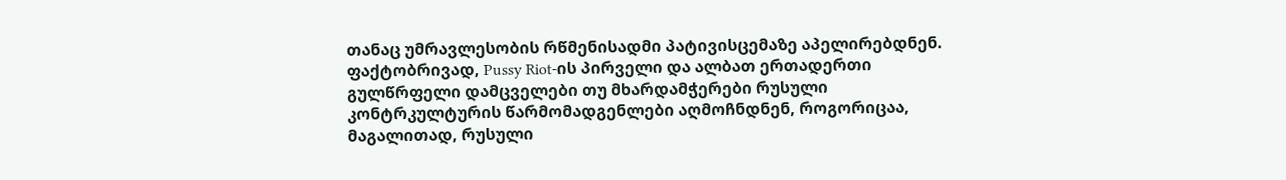თანაც უმრავლესობის რწმენისადმი პატივისცემაზე აპელირებდნენ. ფაქტობრივად, Pussy Riot-ის პირველი და ალბათ ერთადერთი გულწრფელი დამცველები თუ მხარდამჭერები რუსული კონტრკულტურის წარმომადგენლები აღმოჩნდნენ, როგორიცაა, მაგალითად, რუსული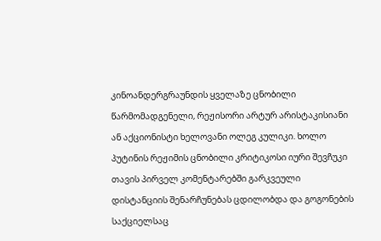კინოანდერგრაუნდის ყველაზე ცნობილი წარმომადგენელი, რეჟისორი არტურ არისტაკისიანი ან აქციონისტი ხელოვანი ოლეგ კულიკი. ხოლო პუტინის რეჟიმის ცნობილი კრიტიკოსი იური შევჩუკი თავის პირველ კომენტარებში გარკვეული დისტანციის შენარჩუნებას ცდილობდა და გოგონების საქციელსაც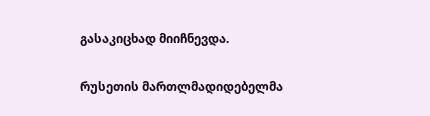გასაკიცხად მიიჩნევდა.

რუსეთის მართლმადიდებელმა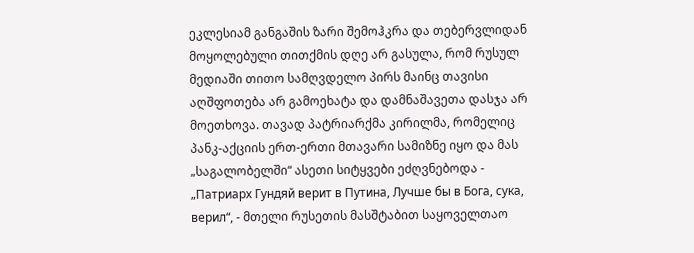ეკლესიამ განგაშის ზარი შემოჰკრა და თებერვლიდან მოყოლებული თითქმის დღე არ გასულა, რომ რუსულ მედიაში თითო სამღვდელო პირს მაინც თავისი აღშფოთება არ გამოეხატა და დამნაშავეთა დასჯა არ მოეთხოვა. თავად პატრიარქმა კირილმა, რომელიც პანკ-აქციის ერთ-ერთი მთავარი სამიზნე იყო და მას „საგალობელში“ ასეთი სიტყვები ეძღვნებოდა - „Патриарх Гундяй верит в Путина, Лучше бы в Бога, сука, верил“, - მთელი რუსეთის მასშტაბით საყოველთაო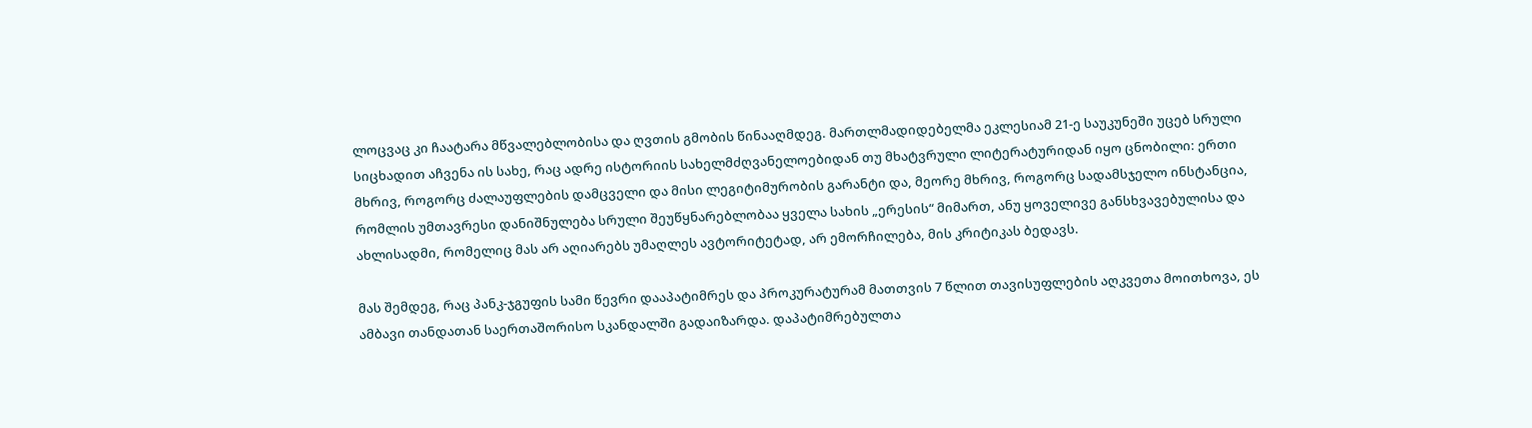ლოცვაც კი ჩაატარა მწვალებლობისა და ღვთის გმობის წინააღმდეგ. მართლმადიდებელმა ეკლესიამ 21-ე საუკუნეში უცებ სრული სიცხადით აჩვენა ის სახე, რაც ადრე ისტორიის სახელმძღვანელოებიდან თუ მხატვრული ლიტერატურიდან იყო ცნობილი: ერთი მხრივ, როგორც ძალაუფლების დამცველი და მისი ლეგიტიმურობის გარანტი და, მეორე მხრივ, როგორც სადამსჯელო ინსტანცია, რომლის უმთავრესი დანიშნულება სრული შეუწყნარებლობაა ყველა სახის „ერესის“ მიმართ, ანუ ყოველივე განსხვავებულისა და ახლისადმი, რომელიც მას არ აღიარებს უმაღლეს ავტორიტეტად, არ ემორჩილება, მის კრიტიკას ბედავს.

მას შემდეგ, რაც პანკ-ჯგუფის სამი წევრი დააპატიმრეს და პროკურატურამ მათთვის 7 წლით თავისუფლების აღკვეთა მოითხოვა, ეს ამბავი თანდათან საერთაშორისო სკანდალში გადაიზარდა. დაპატიმრებულთა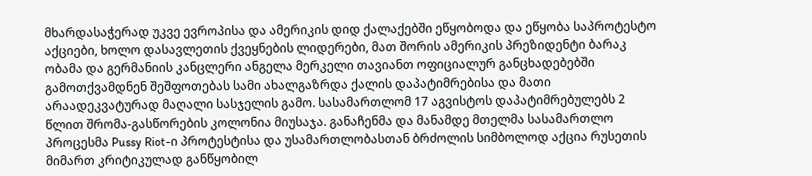მხარდასაჭერად უკვე ევროპისა და ამერიკის დიდ ქალაქებში ეწყობოდა და ეწყობა საპროტესტო აქციები, ხოლო დასავლეთის ქვეყნების ლიდერები, მათ შორის ამერიკის პრეზიდენტი ბარაკ ობამა და გერმანიის კანცლერი ანგელა მერკელი თავიანთ ოფიციალურ განცხადებებში გამოთქვამდნენ შეშფოთებას სამი ახალგაზრდა ქალის დაპატიმრებისა და მათი არაადეკვატურად მაღალი სასჯელის გამო. სასამართლომ 17 აგვისტოს დაპატიმრებულებს 2 წლით შრომა-გასწორების კოლონია მიუსაჯა. განაჩენმა და მანამდე მთელმა სასამართლო პროცესმა Pussy Riot-ი პროტესტისა და უსამართლობასთან ბრძოლის სიმბოლოდ აქცია რუსეთის მიმართ კრიტიკულად განწყობილ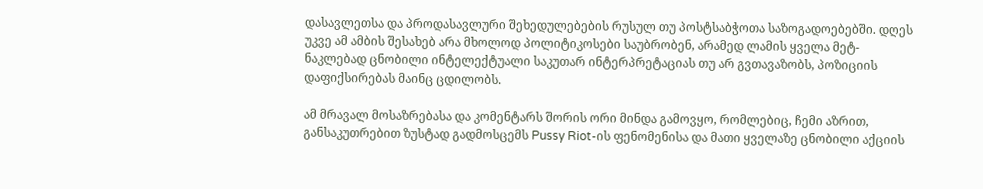დასავლეთსა და პროდასავლური შეხედულებების რუსულ თუ პოსტსაბჭოთა საზოგადოებებში. დღეს უკვე ამ ამბის შესახებ არა მხოლოდ პოლიტიკოსები საუბრობენ, არამედ ლამის ყველა მეტ-ნაკლებად ცნობილი ინტელექტუალი საკუთარ ინტერპრეტაციას თუ არ გვთავაზობს, პოზიციის დაფიქსირებას მაინც ცდილობს.

ამ მრავალ მოსაზრებასა და კომენტარს შორის ორი მინდა გამოვყო, რომლებიც, ჩემი აზრით, განსაკუთრებით ზუსტად გადმოსცემს Pussy Riot-ის ფენომენისა და მათი ყველაზე ცნობილი აქციის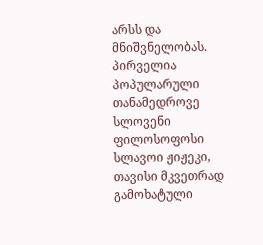არსს და მნიშვნელობას. პირველია პოპულარული თანამედროვე სლოვენი ფილოსოფოსი სლავოი ჟიჟეკი, თავისი მკვეთრად გამოხატული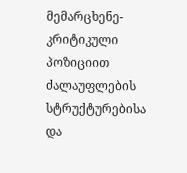მემარცხენე-კრიტიკული პოზიციით ძალაუფლების სტრუქტურებისა და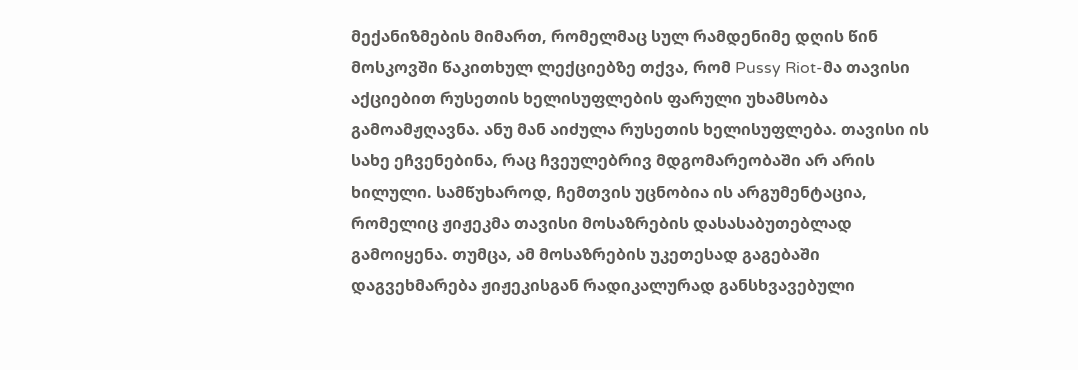მექანიზმების მიმართ, რომელმაც სულ რამდენიმე დღის წინ მოსკოვში წაკითხულ ლექციებზე თქვა, რომ Pussy Riot-მა თავისი აქციებით რუსეთის ხელისუფლების ფარული უხამსობა გამოამჟღავნა. ანუ მან აიძულა რუსეთის ხელისუფლება. თავისი ის სახე ეჩვენებინა, რაც ჩვეულებრივ მდგომარეობაში არ არის ხილული. სამწუხაროდ, ჩემთვის უცნობია ის არგუმენტაცია, რომელიც ჟიჟეკმა თავისი მოსაზრების დასასაბუთებლად გამოიყენა. თუმცა, ამ მოსაზრების უკეთესად გაგებაში დაგვეხმარება ჟიჟეკისგან რადიკალურად განსხვავებული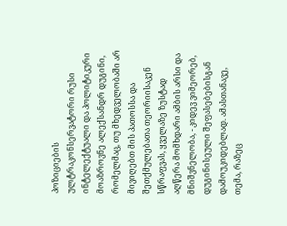პოზიციების ულტრაკონსერვატორი რუსი ინტელექტუალი და პოლიტიკური მოაზროვნე ალექსანდრ დუგინი, რომელმაც, თუ მხედველობაში არ მივიღებთ მის პათოსსა და შეთქმულებათა თეორიისაკენ სწრაფვას, ყველაზე ზუსტად აღწერა მომხდარი ამბის არსი და მნიშვნელობა, - კიდევ ვიმეორებ, დუგინისეული შეფასებებისგან დამოუკიდებლად. ამასთანავე, თემა, რაზეც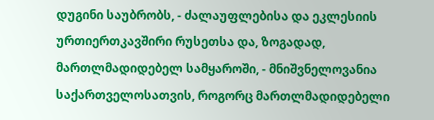დუგინი საუბრობს, - ძალაუფლებისა და ეკლესიის ურთიერთკავშირი რუსეთსა და, ზოგადად, მართლმადიდებელ სამყაროში, - მნიშვნელოვანია საქართველოსათვის, როგორც მართლმადიდებელი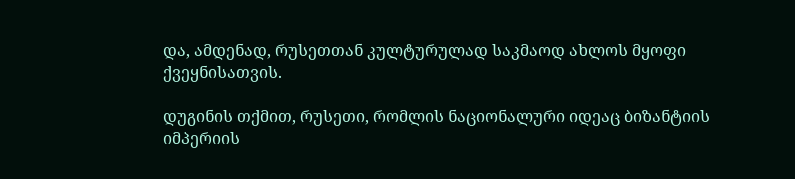და, ამდენად, რუსეთთან კულტურულად საკმაოდ ახლოს მყოფი ქვეყნისათვის.

დუგინის თქმით, რუსეთი, რომლის ნაციონალური იდეაც ბიზანტიის იმპერიის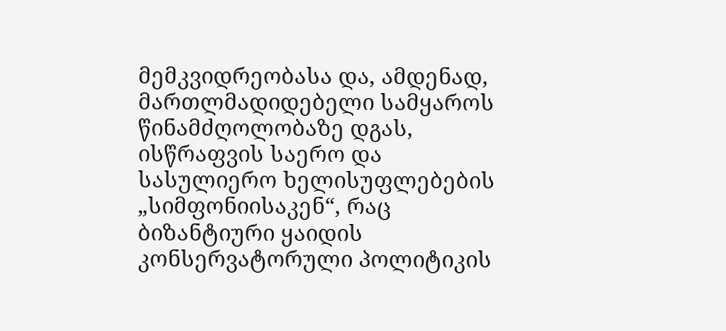მემკვიდრეობასა და, ამდენად, მართლმადიდებელი სამყაროს წინამძღოლობაზე დგას, ისწრაფვის საერო და სასულიერო ხელისუფლებების „სიმფონიისაკენ“, რაც ბიზანტიური ყაიდის კონსერვატორული პოლიტიკის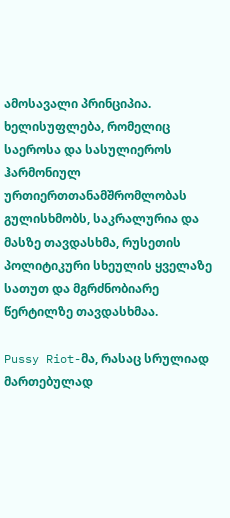ამოსავალი პრინციპია. ხელისუფლება, რომელიც საეროსა და სასულიეროს ჰარმონიულ ურთიერთთანამშრომლობას გულისხმობს, საკრალურია და მასზე თავდასხმა, რუსეთის პოლიტიკური სხეულის ყველაზე სათუთ და მგრძნობიარე წერტილზე თავდასხმაა.

Pussy Riot-მა, რასაც სრულიად მართებულად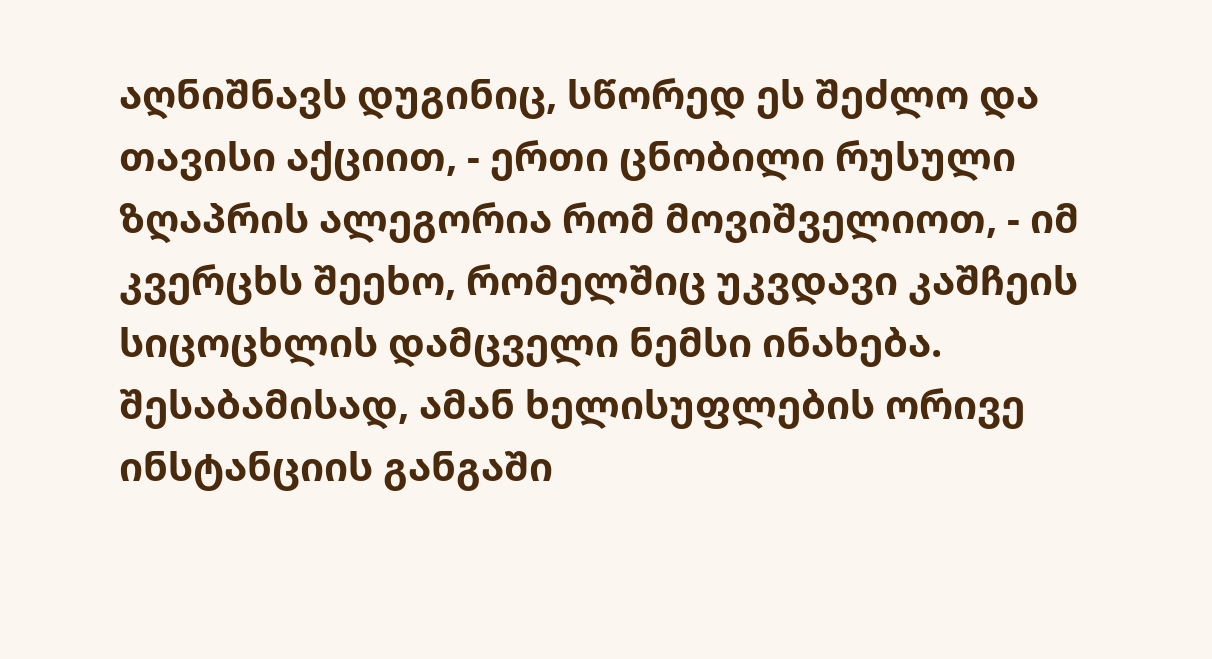აღნიშნავს დუგინიც, სწორედ ეს შეძლო და თავისი აქციით, - ერთი ცნობილი რუსული ზღაპრის ალეგორია რომ მოვიშველიოთ, - იმ კვერცხს შეეხო, რომელშიც უკვდავი კაშჩეის სიცოცხლის დამცველი ნემსი ინახება. შესაბამისად, ამან ხელისუფლების ორივე ინსტანციის განგაში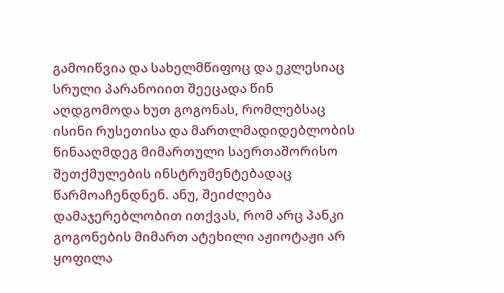გამოიწვია და სახელმწიფოც და ეკლესიაც სრული პარანოიით შეეცადა წინ აღდგომოდა ხუთ გოგონას, რომლებსაც ისინი რუსეთისა და მართლმადიდებლობის წინააღმდეგ მიმართული საერთაშორისო შეთქმულების ინსტრუმენტებადაც წარმოაჩენდნენ. ანუ, შეიძლება დამაჯერებლობით ითქვას, რომ არც პანკი გოგონების მიმართ ატეხილი აჟიოტაჟი არ ყოფილა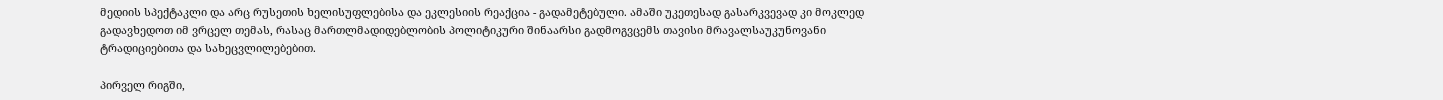მედიის სპექტაკლი და არც რუსეთის ხელისუფლებისა და ეკლესიის რეაქცია - გადამეტებული. ამაში უკეთესად გასარკვევად კი მოკლედ გადავხედოთ იმ ვრცელ თემას, რასაც მართლმადიდებლობის პოლიტიკური შინაარსი გადმოგვცემს თავისი მრავალსაუკუნოვანი ტრადიციებითა და სახეცვლილებებით.

პირველ რიგში,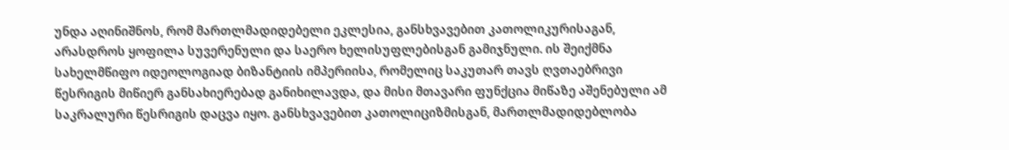უნდა აღინიშნოს, რომ მართლმადიდებელი ეკლესია, განსხვავებით კათოლიკურისაგან, არასდროს ყოფილა სუვერენული და საერო ხელისუფლებისგან გამიჯნული. ის შეიქმნა სახელმწიფო იდეოლოგიად ბიზანტიის იმპერიისა, რომელიც საკუთარ თავს ღვთაებრივი წესრიგის მიწიერ განსახიერებად განიხილავდა, და მისი მთავარი ფუნქცია მიწაზე აშენებული ამ საკრალური წესრიგის დაცვა იყო. განსხვავებით კათოლიციზმისგან, მართლმადიდებლობა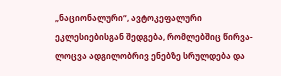„ნაციონალური“, ავტოკეფალური ეკლესიებისგან შედგება, რომლებშიც წირვა-ლოცვა ადგილობრივ ენებზე სრულდება და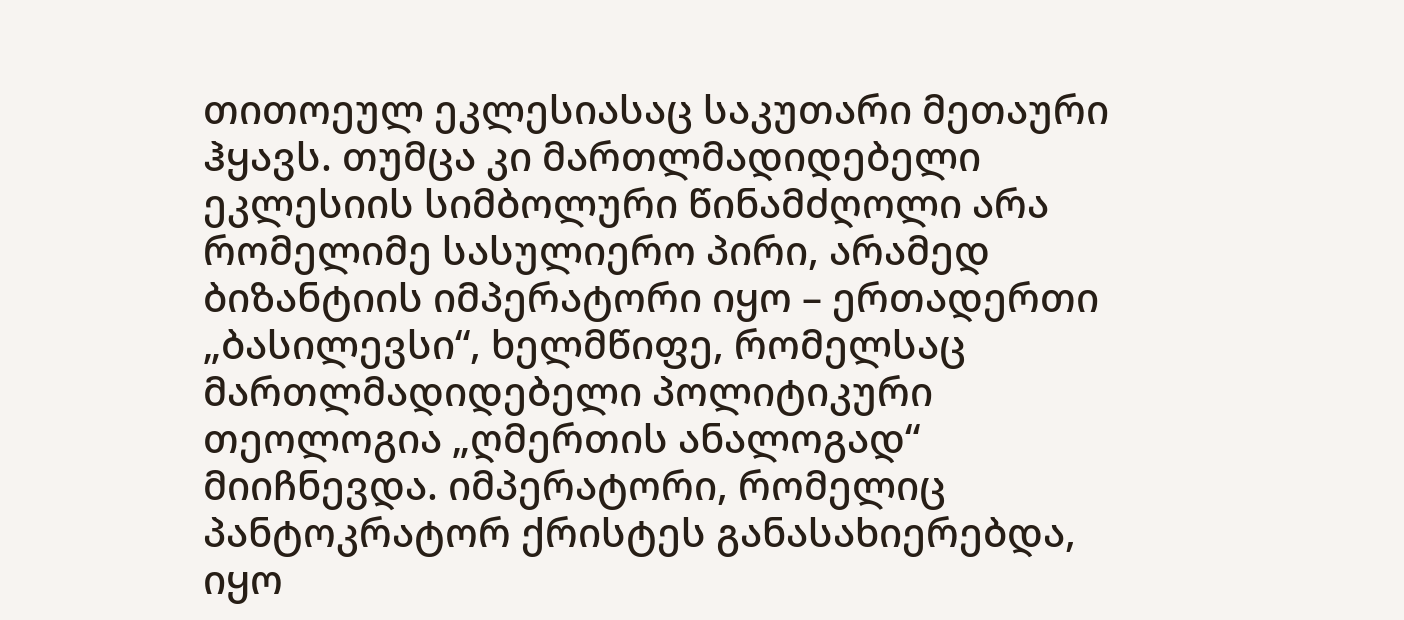თითოეულ ეკლესიასაც საკუთარი მეთაური ჰყავს. თუმცა კი მართლმადიდებელი ეკლესიის სიმბოლური წინამძღოლი არა რომელიმე სასულიერო პირი, არამედ ბიზანტიის იმპერატორი იყო – ერთადერთი „ბასილევსი“, ხელმწიფე, რომელსაც მართლმადიდებელი პოლიტიკური თეოლოგია „ღმერთის ანალოგად“ მიიჩნევდა. იმპერატორი, რომელიც პანტოკრატორ ქრისტეს განასახიერებდა, იყო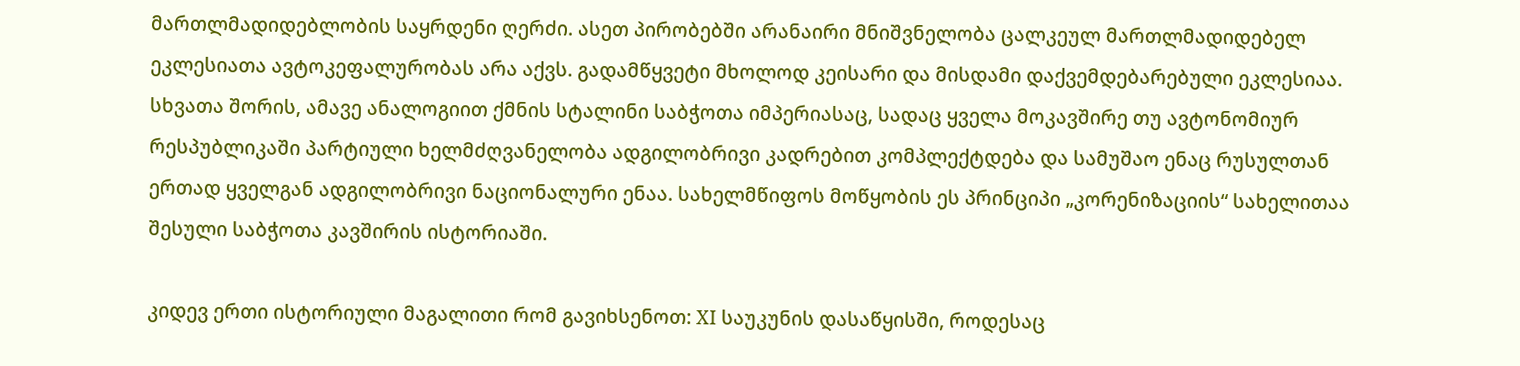მართლმადიდებლობის საყრდენი ღერძი. ასეთ პირობებში არანაირი მნიშვნელობა ცალკეულ მართლმადიდებელ ეკლესიათა ავტოკეფალურობას არა აქვს. გადამწყვეტი მხოლოდ კეისარი და მისდამი დაქვემდებარებული ეკლესიაა. სხვათა შორის, ამავე ანალოგიით ქმნის სტალინი საბჭოთა იმპერიასაც, სადაც ყველა მოკავშირე თუ ავტონომიურ რესპუბლიკაში პარტიული ხელმძღვანელობა ადგილობრივი კადრებით კომპლექტდება და სამუშაო ენაც რუსულთან ერთად ყველგან ადგილობრივი ნაციონალური ენაა. სახელმწიფოს მოწყობის ეს პრინციპი „კორენიზაციის“ სახელითაა შესული საბჭოთა კავშირის ისტორიაში.

კიდევ ერთი ისტორიული მაგალითი რომ გავიხსენოთ: XI საუკუნის დასაწყისში, როდესაც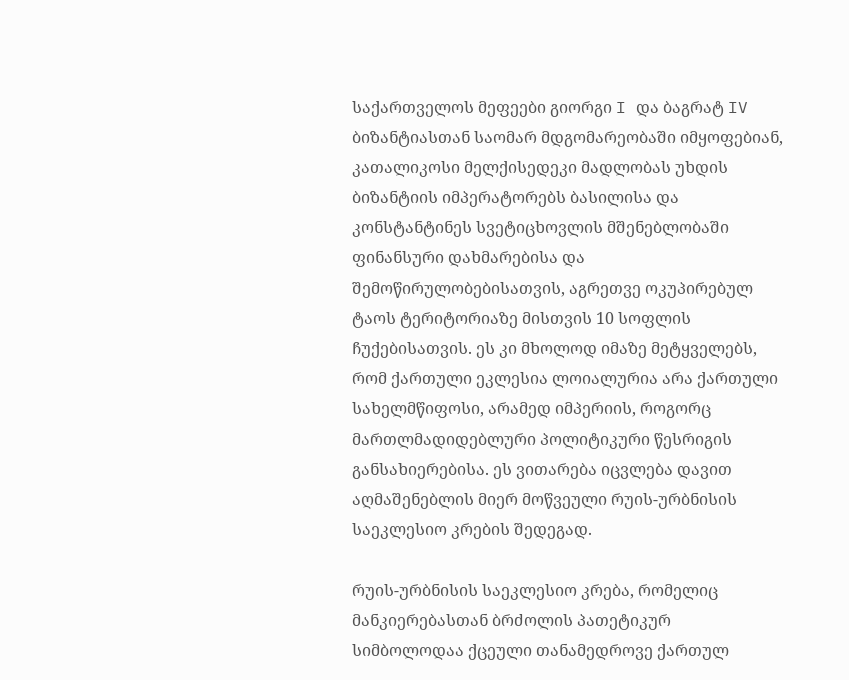საქართველოს მეფეები გიორგი I და ბაგრატ IV ბიზანტიასთან საომარ მდგომარეობაში იმყოფებიან, კათალიკოსი მელქისედეკი მადლობას უხდის ბიზანტიის იმპერატორებს ბასილისა და კონსტანტინეს სვეტიცხოვლის მშენებლობაში ფინანსური დახმარებისა და შემოწირულობებისათვის, აგრეთვე ოკუპირებულ ტაოს ტერიტორიაზე მისთვის 10 სოფლის ჩუქებისათვის. ეს კი მხოლოდ იმაზე მეტყველებს, რომ ქართული ეკლესია ლოიალურია არა ქართული სახელმწიფოსი, არამედ იმპერიის, როგორც მართლმადიდებლური პოლიტიკური წესრიგის განსახიერებისა. ეს ვითარება იცვლება დავით აღმაშენებლის მიერ მოწვეული რუის-ურბნისის საეკლესიო კრების შედეგად.

რუის-ურბნისის საეკლესიო კრება, რომელიც მანკიერებასთან ბრძოლის პათეტიკურ სიმბოლოდაა ქცეული თანამედროვე ქართულ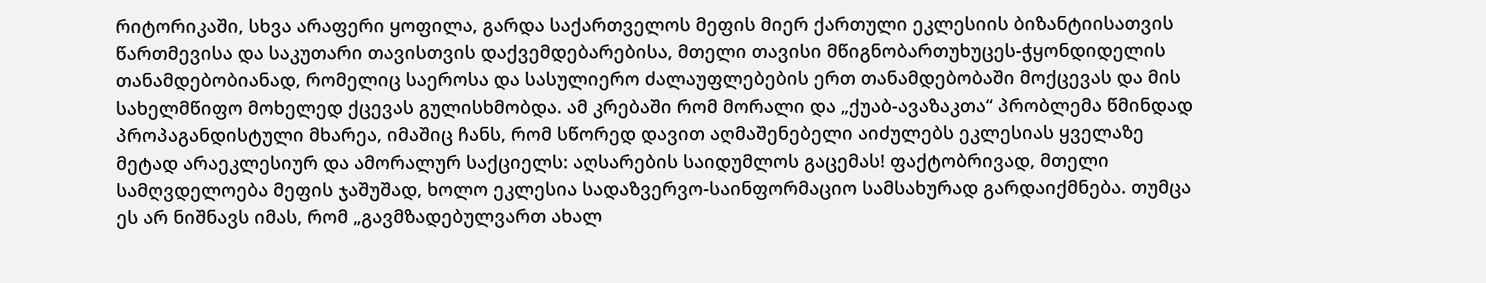რიტორიკაში, სხვა არაფერი ყოფილა, გარდა საქართველოს მეფის მიერ ქართული ეკლესიის ბიზანტიისათვის წართმევისა და საკუთარი თავისთვის დაქვემდებარებისა, მთელი თავისი მწიგნობართუხუცეს-ჭყონდიდელის თანამდებობიანად, რომელიც საეროსა და სასულიერო ძალაუფლებების ერთ თანამდებობაში მოქცევას და მის სახელმწიფო მოხელედ ქცევას გულისხმობდა. ამ კრებაში რომ მორალი და „ქუაბ-ავაზაკთა“ პრობლემა წმინდად პროპაგანდისტული მხარეა, იმაშიც ჩანს, რომ სწორედ დავით აღმაშენებელი აიძულებს ეკლესიას ყველაზე მეტად არაეკლესიურ და ამორალურ საქციელს: აღსარების საიდუმლოს გაცემას! ფაქტობრივად, მთელი სამღვდელოება მეფის ჯაშუშად, ხოლო ეკლესია სადაზვერვო-საინფორმაციო სამსახურად გარდაიქმნება. თუმცა ეს არ ნიშნავს იმას, რომ „გავმზადებულვართ ახალ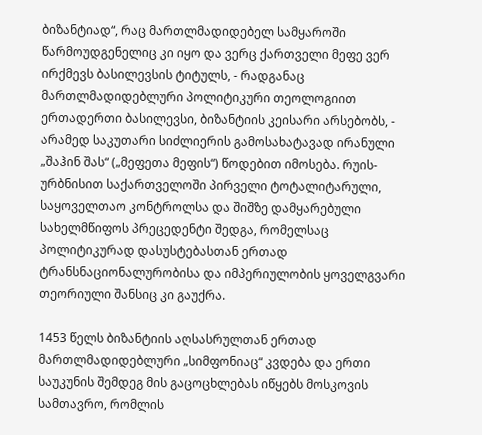ბიზანტიად“, რაც მართლმადიდებელ სამყაროში წარმოუდგენელიც კი იყო და ვერც ქართველი მეფე ვერ ირქმევს ბასილევსის ტიტულს, - რადგანაც მართლმადიდებლური პოლიტიკური თეოლოგიით ერთადერთი ბასილევსი, ბიზანტიის კეისარი არსებობს, - არამედ საკუთარი სიძლიერის გამოსახატავად ირანული „შაჰინ შას“ („მეფეთა მეფის“) წოდებით იმოსება. რუის-ურბნისით საქართველოში პირველი ტოტალიტარული, საყოველთაო კონტროლსა და შიშზე დამყარებული სახელმწიფოს პრეცედენტი შედგა, რომელსაც პოლიტიკურად დასუსტებასთან ერთად ტრანსნაციონალურობისა და იმპერიულობის ყოველგვარი თეორიული შანსიც კი გაუქრა.

1453 წელს ბიზანტიის აღსასრულთან ერთად მართლმადიდებლური „სიმფონიაც“ კვდება და ერთი საუკუნის შემდეგ მის გაცოცხლებას იწყებს მოსკოვის სამთავრო, რომლის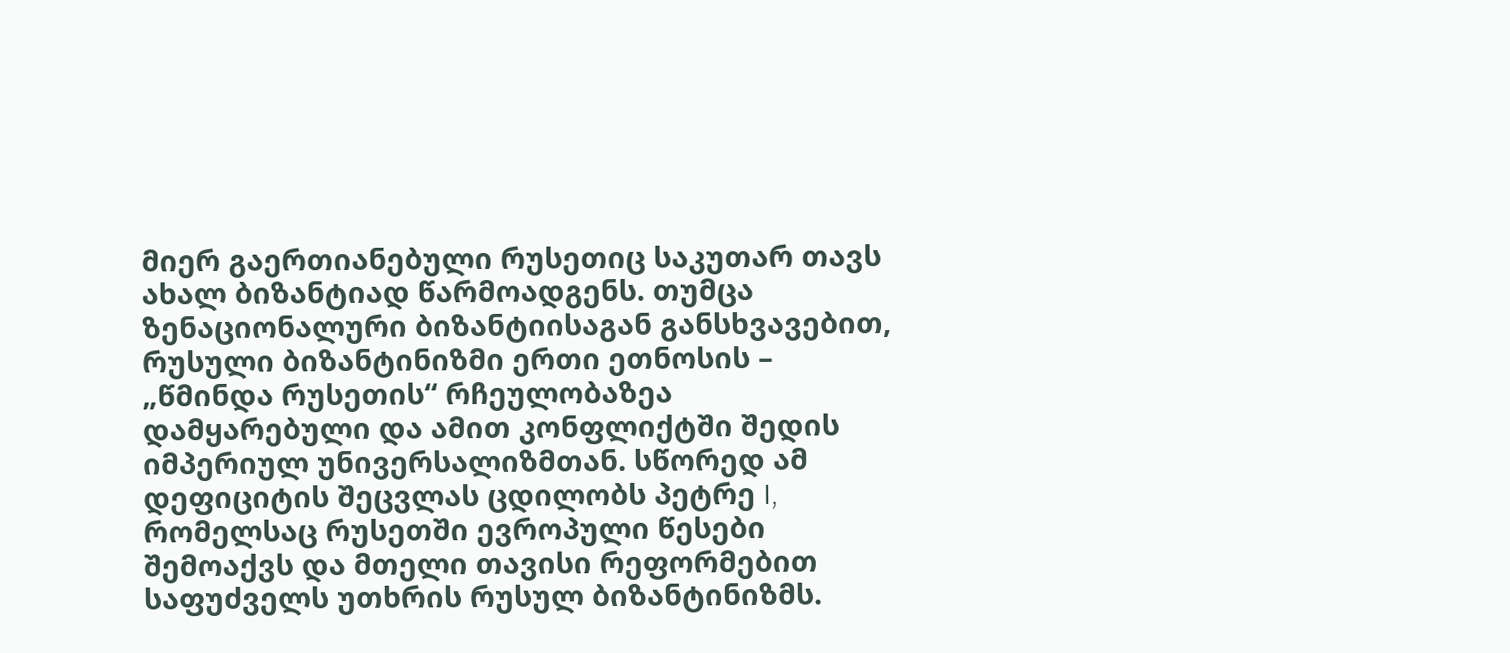მიერ გაერთიანებული რუსეთიც საკუთარ თავს ახალ ბიზანტიად წარმოადგენს. თუმცა ზენაციონალური ბიზანტიისაგან განსხვავებით, რუსული ბიზანტინიზმი ერთი ეთნოსის – „წმინდა რუსეთის“ რჩეულობაზეა დამყარებული და ამით კონფლიქტში შედის იმპერიულ უნივერსალიზმთან. სწორედ ამ დეფიციტის შეცვლას ცდილობს პეტრე I, რომელსაც რუსეთში ევროპული წესები შემოაქვს და მთელი თავისი რეფორმებით საფუძველს უთხრის რუსულ ბიზანტინიზმს.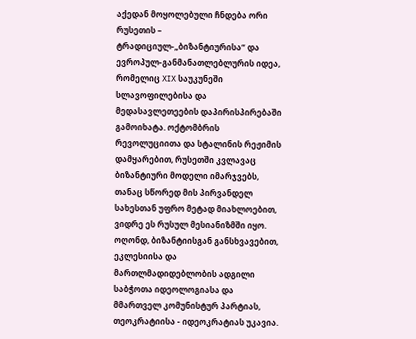აქედან მოყოლებული ჩნდება ორი რუსეთის – ტრადიციულ-„ბიზანტიურისა“ და ევროპულ-განმანათლებლურის იდეა, რომელიც XIX საუკუნეში სლავოფილებისა და მედასავლეთეების დაპირისპირებაში გამოიხატა. ოქტომბრის რევოლუციითა და სტალინის რეჟიმის დამყარებით, რუსეთში კვლავაც ბიზანტიური მოდელი იმარჯვებს, თანაც სწორედ მის პირვანდელ სახესთან უფრო მეტად მიახლოებით, ვიდრე ეს რუსულ მესიანიზმში იყო. ოღონდ, ბიზანტიისგან განსხვავებით, ეკლესიისა და მართლმადიდებლობის ადგილი საბჭოთა იდეოლოგიასა და მმართველ კომუნისტურ პარტიას, თეოკრატიისა - იდეოკრატიას უკავია.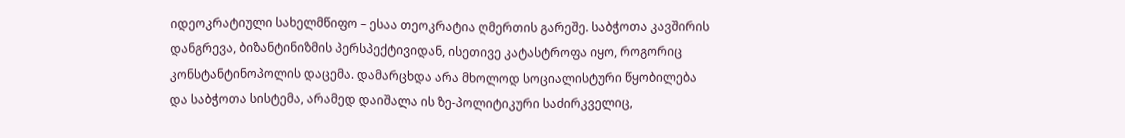იდეოკრატიული სახელმწიფო – ესაა თეოკრატია ღმერთის გარეშე. საბჭოთა კავშირის დანგრევა, ბიზანტინიზმის პერსპექტივიდან, ისეთივე კატასტროფა იყო, როგორიც კონსტანტინოპოლის დაცემა. დამარცხდა არა მხოლოდ სოციალისტური წყობილება და საბჭოთა სისტემა, არამედ დაიშალა ის ზე-პოლიტიკური საძირკველიც,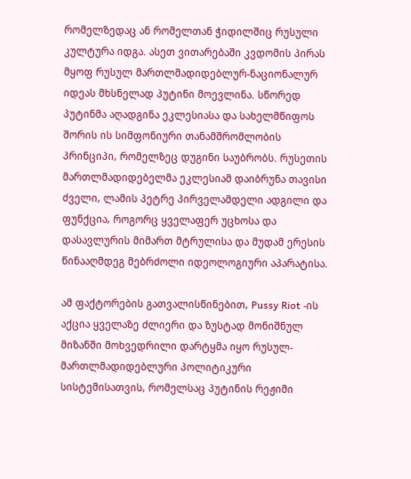რომელზედაც ან რომელთან ჭიდილშიც რუსული კულტურა იდგა. ასეთ ვითარებაში კვდომის პირას მყოფ რუსულ მართლმადიდებლურ-ნაციონალურ იდეას მხსნელად პუტინი მოევლინა. სწორედ პუტინმა აღადგინა ეკლესიასა და სახელმწიფოს შორის ის სიმფონიური თანამშრომლობის პრინციპი, რომელზეც დუგინი საუბრობს. რუსეთის მართლმადიდებელმა ეკლესიამ დაიბრუნა თავისი ძველი, ლამის პეტრე პირველამდელი ადგილი და ფუნქცია, როგორც ყველაფერ უცხოსა და დასავლურის მიმართ მტრულისა და მუდამ ერესის წინააღმდეგ მებრძოლი იდეოლოგიური აპარატისა.

ამ ფაქტორების გათვალისწინებით, Pussy Riot -ის აქცია ყველაზე ძლიერი და ზუსტად მონიშნულ მიზანში მოხვედრილი დარტყმა იყო რუსულ-მართლმადიდებლური პოლიტიკური სისტემისათვის, რომელსაც პუტინის რეჟიმი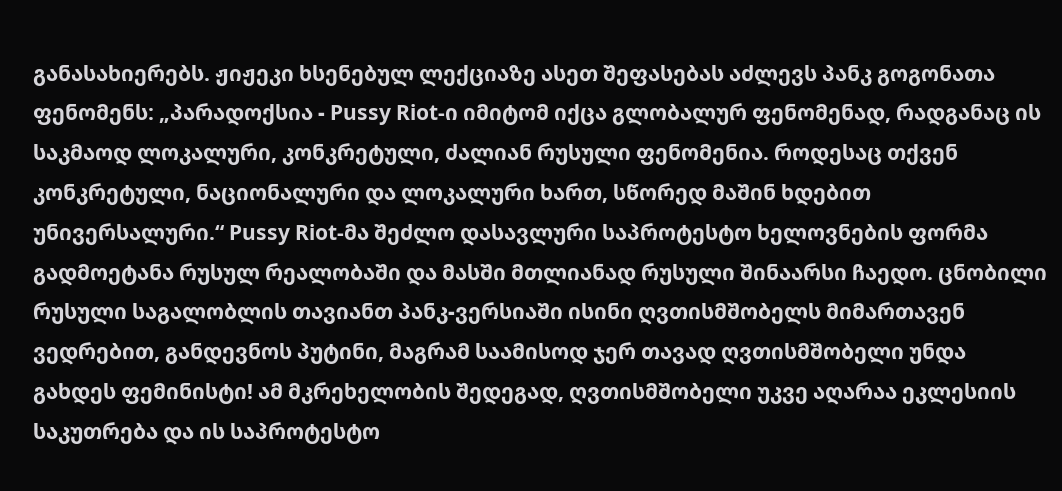განასახიერებს. ჟიჟეკი ხსენებულ ლექციაზე ასეთ შეფასებას აძლევს პანკ გოგონათა ფენომენს: „პარადოქსია - Pussy Riot-ი იმიტომ იქცა გლობალურ ფენომენად, რადგანაც ის საკმაოდ ლოკალური, კონკრეტული, ძალიან რუსული ფენომენია. როდესაც თქვენ კონკრეტული, ნაციონალური და ლოკალური ხართ, სწორედ მაშინ ხდებით უნივერსალური.“ Pussy Riot-მა შეძლო დასავლური საპროტესტო ხელოვნების ფორმა გადმოეტანა რუსულ რეალობაში და მასში მთლიანად რუსული შინაარსი ჩაედო. ცნობილი რუსული საგალობლის თავიანთ პანკ-ვერსიაში ისინი ღვთისმშობელს მიმართავენ ვედრებით, განდევნოს პუტინი, მაგრამ საამისოდ ჯერ თავად ღვთისმშობელი უნდა გახდეს ფემინისტი! ამ მკრეხელობის შედეგად, ღვთისმშობელი უკვე აღარაა ეკლესიის საკუთრება და ის საპროტესტო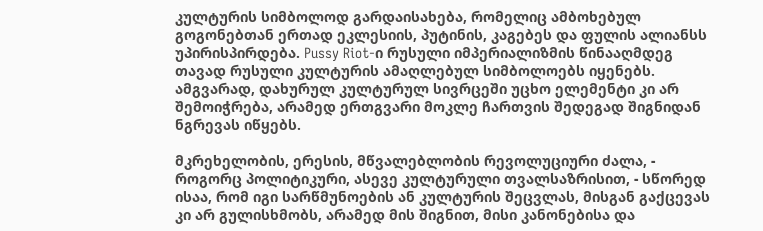კულტურის სიმბოლოდ გარდაისახება, რომელიც ამბოხებულ გოგონებთან ერთად ეკლესიის, პუტინის, კაგებეს და ფულის ალიანსს უპირისპირდება. Pussy Riot-ი რუსული იმპერიალიზმის წინააღმდეგ თავად რუსული კულტურის ამაღლებულ სიმბოლოებს იყენებს. ამგვარად, დახურულ კულტურულ სივრცეში უცხო ელემენტი კი არ შემოიჭრება, არამედ ერთგვარი მოკლე ჩართვის შედეგად შიგნიდან ნგრევას იწყებს.

მკრეხელობის, ერესის, მწვალებლობის რევოლუციური ძალა, - როგორც პოლიტიკური, ასევე კულტურული თვალსაზრისით, - სწორედ ისაა, რომ იგი სარწმუნოების ან კულტურის შეცვლას, მისგან გაქცევას კი არ გულისხმობს, არამედ მის შიგნით, მისი კანონებისა და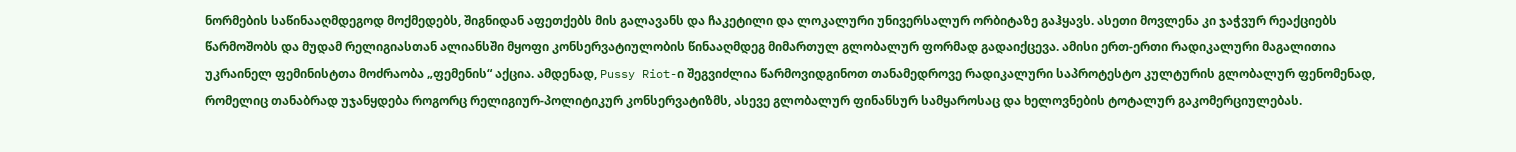ნორმების საწინააღმდეგოდ მოქმედებს, შიგნიდან აფეთქებს მის გალავანს და ჩაკეტილი და ლოკალური უნივერსალურ ორბიტაზე გაჰყავს. ასეთი მოვლენა კი ჯაჭვურ რეაქციებს წარმოშობს და მუდამ რელიგიასთან ალიანსში მყოფი კონსერვატიულობის წინააღმდეგ მიმართულ გლობალურ ფორმად გადაიქცევა. ამისი ერთ-ერთი რადიკალური მაგალითია უკრაინელ ფემინისტთა მოძრაობა „ფემენის“ აქცია. ამდენად, Pussy Riot-ი შეგვიძლია წარმოვიდგინოთ თანამედროვე რადიკალური საპროტესტო კულტურის გლობალურ ფენომენად, რომელიც თანაბრად უჯანყდება როგორც რელიგიურ-პოლიტიკურ კონსერვატიზმს, ასევე გლობალურ ფინანსურ სამყაროსაც და ხელოვნების ტოტალურ გაკომერციულებას.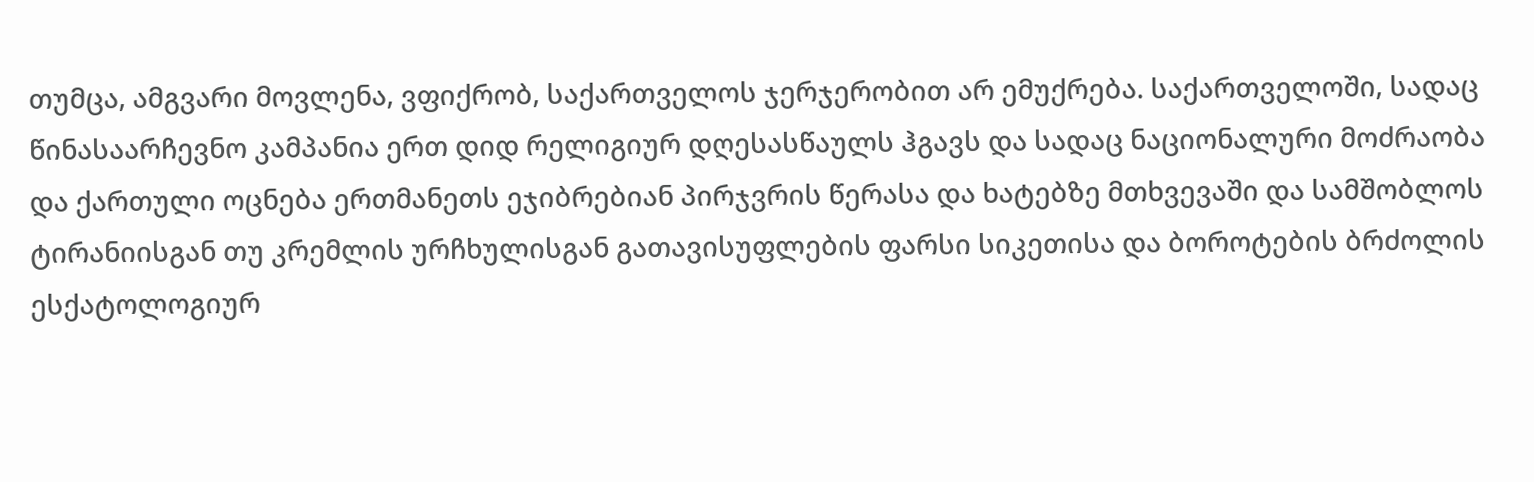თუმცა, ამგვარი მოვლენა, ვფიქრობ, საქართველოს ჯერჯერობით არ ემუქრება. საქართველოში, სადაც წინასაარჩევნო კამპანია ერთ დიდ რელიგიურ დღესასწაულს ჰგავს და სადაც ნაციონალური მოძრაობა და ქართული ოცნება ერთმანეთს ეჯიბრებიან პირჯვრის წერასა და ხატებზე მთხვევაში და სამშობლოს ტირანიისგან თუ კრემლის ურჩხულისგან გათავისუფლების ფარსი სიკეთისა და ბოროტების ბრძოლის ესქატოლოგიურ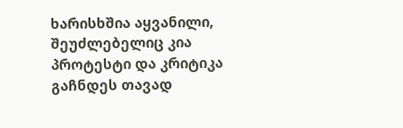ხარისხშია აყვანილი, შეუძლებელიც კია პროტესტი და კრიტიკა გაჩნდეს თავად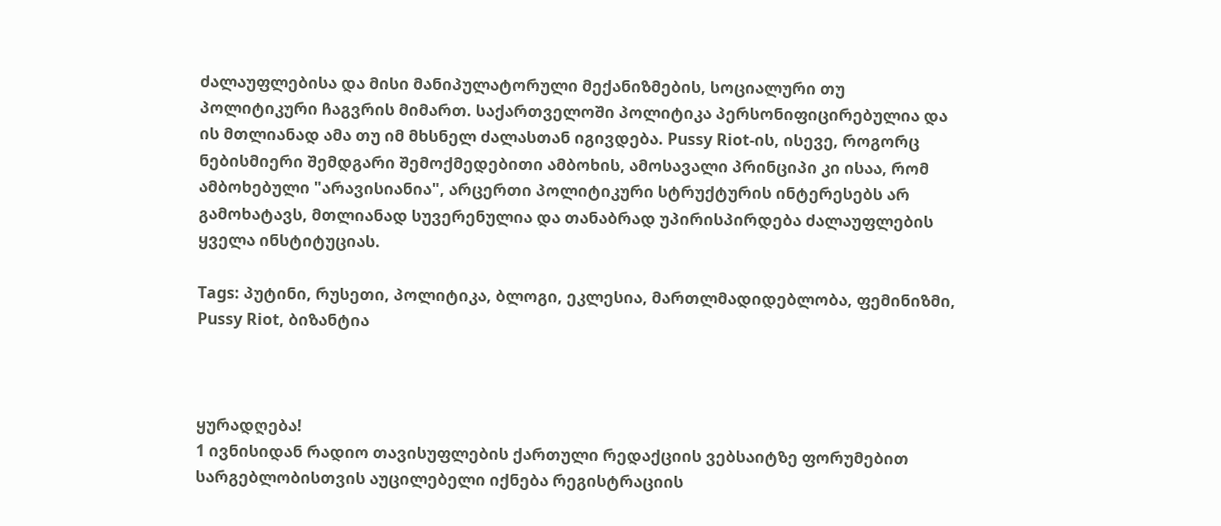ძალაუფლებისა და მისი მანიპულატორული მექანიზმების, სოციალური თუ პოლიტიკური ჩაგვრის მიმართ. საქართველოში პოლიტიკა პერსონიფიცირებულია და ის მთლიანად ამა თუ იმ მხსნელ ძალასთან იგივდება. Pussy Riot-ის, ისევე, როგორც ნებისმიერი შემდგარი შემოქმედებითი ამბოხის, ამოსავალი პრინციპი კი ისაა, რომ ამბოხებული "არავისიანია", არცერთი პოლიტიკური სტრუქტურის ინტერესებს არ გამოხატავს, მთლიანად სუვერენულია და თანაბრად უპირისპირდება ძალაუფლების ყველა ინსტიტუციას.

Tags: პუტინი, რუსეთი, პოლიტიკა, ბლოგი, ეკლესია, მართლმადიდებლობა, ფემინიზმი, Pussy Riot, ბიზანტია



ყურადღება!
1 ივნისიდან რადიო თავისუფლების ქართული რედაქციის ვებსაიტზე ფორუმებით სარგებლობისთვის აუცილებელი იქნება რეგისტრაციის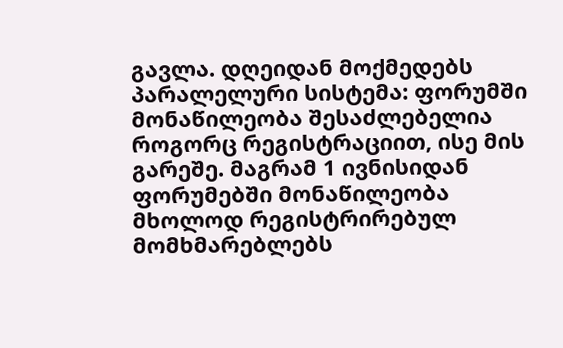გავლა. დღეიდან მოქმედებს პარალელური სისტემა: ფორუმში მონაწილეობა შესაძლებელია როგორც რეგისტრაციით, ისე მის გარეშე. მაგრამ 1 ივნისიდან ფორუმებში მონაწილეობა მხოლოდ რეგისტრირებულ მომხმარებლებს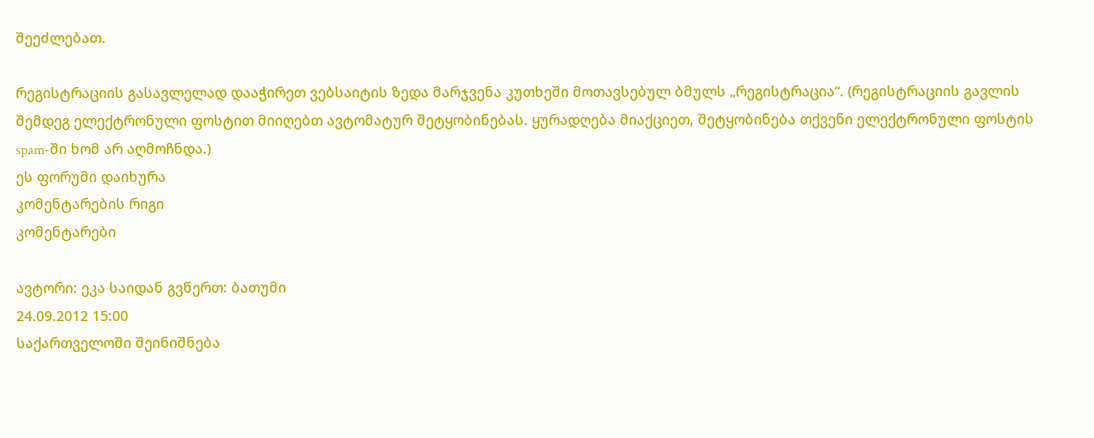შეეძლებათ.

რეგისტრაციის გასავლელად დააჭირეთ ვებსაიტის ზედა მარჯვენა კუთხეში მოთავსებულ ბმულს „რეგისტრაცია“. (რეგისტრაციის გავლის შემდეგ ელექტრონული ფოსტით მიიღებთ ავტომატურ შეტყობინებას. ყურადღება მიაქციეთ, შეტყობინება თქვენი ელექტრონული ფოსტის spam-ში ხომ არ აღმოჩნდა.)
ეს ფორუმი დაიხურა
კომენტარების რიგი
კომენტარები

ავტორი: ეკა საიდან გვწერთ: ბათუმი
24.09.2012 15:00
საქართველოში შეინიშნება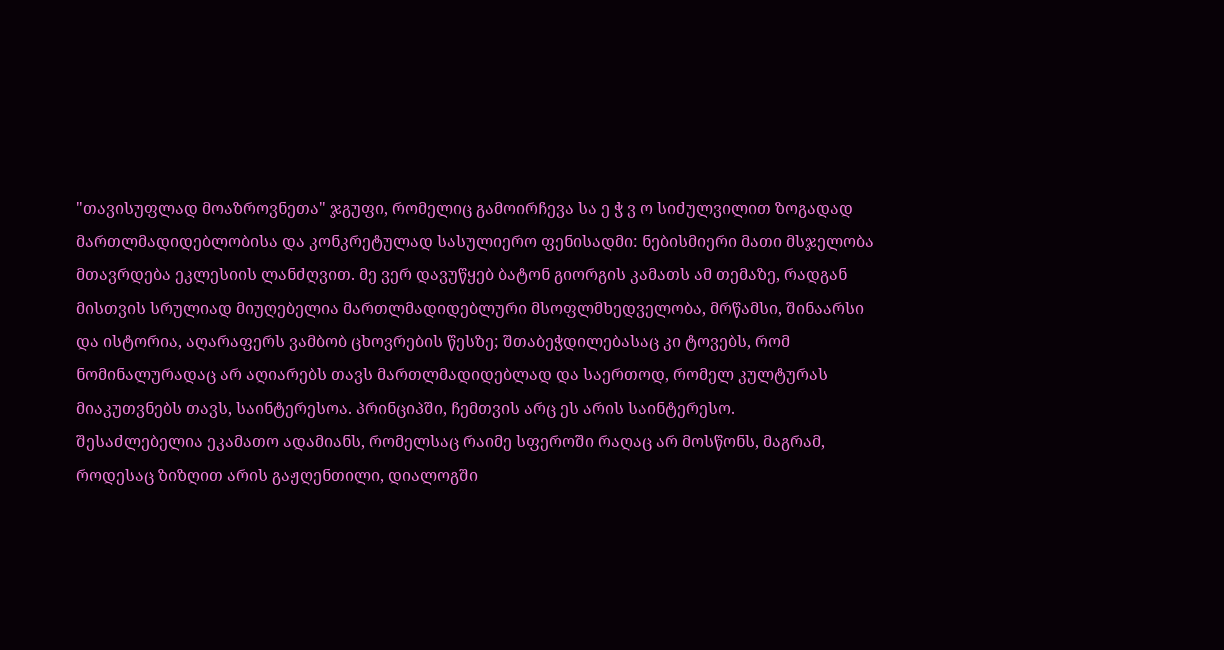"თავისუფლად მოაზროვნეთა" ჯგუფი, რომელიც გამოირჩევა სა ე ჭ ვ ო სიძულვილით ზოგადად მართლმადიდებლობისა და კონკრეტულად სასულიერო ფენისადმი: ნებისმიერი მათი მსჯელობა მთავრდება ეკლესიის ლანძღვით. მე ვერ დავუწყებ ბატონ გიორგის კამათს ამ თემაზე, რადგან მისთვის სრულიად მიუღებელია მართლმადიდებლური მსოფლმხედველობა, მრწამსი, შინაარსი და ისტორია, აღარაფერს ვამბობ ცხოვრების წესზე; შთაბეჭდილებასაც კი ტოვებს, რომ ნომინალურადაც არ აღიარებს თავს მართლმადიდებლად და საერთოდ, რომელ კულტურას მიაკუთვნებს თავს, საინტერესოა. პრინციპში, ჩემთვის არც ეს არის საინტერესო.
შესაძლებელია ეკამათო ადამიანს, რომელსაც რაიმე სფეროში რაღაც არ მოსწონს, მაგრამ, როდესაც ზიზღით არის გაჟღენთილი, დიალოგში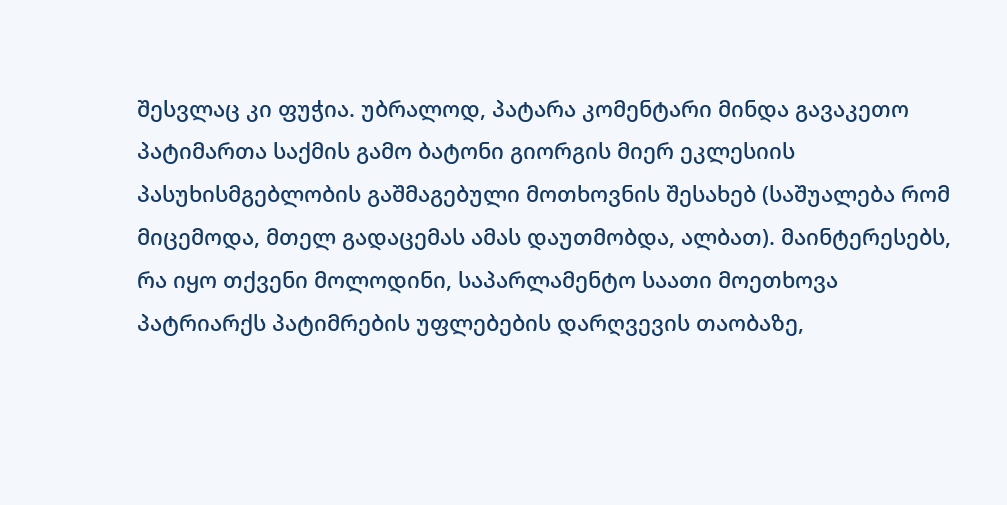შესვლაც კი ფუჭია. უბრალოდ, პატარა კომენტარი მინდა გავაკეთო პატიმართა საქმის გამო ბატონი გიორგის მიერ ეკლესიის პასუხისმგებლობის გაშმაგებული მოთხოვნის შესახებ (საშუალება რომ მიცემოდა, მთელ გადაცემას ამას დაუთმობდა, ალბათ). მაინტერესებს, რა იყო თქვენი მოლოდინი, საპარლამენტო საათი მოეთხოვა პატრიარქს პატიმრების უფლებების დარღვევის თაობაზე,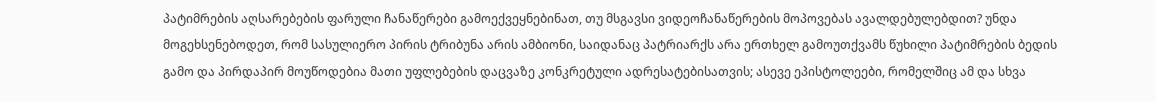პატიმრების აღსარებების ფარული ჩანაწერები გამოექვეყნებინათ, თუ მსგავსი ვიდეოჩანაწერების მოპოვებას ავალდებულებდით? უნდა მოგეხსენებოდეთ, რომ სასულიერო პირის ტრიბუნა არის ამბიონი, საიდანაც პატრიარქს არა ერთხელ გამოუთქვამს წუხილი პატიმრების ბედის გამო და პირდაპირ მოუწოდებია მათი უფლებების დაცვაზე კონკრეტული ადრესატებისათვის; ასევე ეპისტოლეები, რომელშიც ამ და სხვა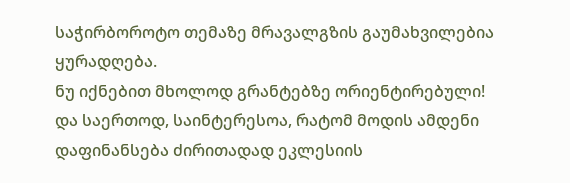საჭირბოროტო თემაზე მრავალგზის გაუმახვილებია ყურადღება.
ნუ იქნებით მხოლოდ გრანტებზე ორიენტირებული!
და საერთოდ, საინტერესოა, რატომ მოდის ამდენი დაფინანსება ძირითადად ეკლესიის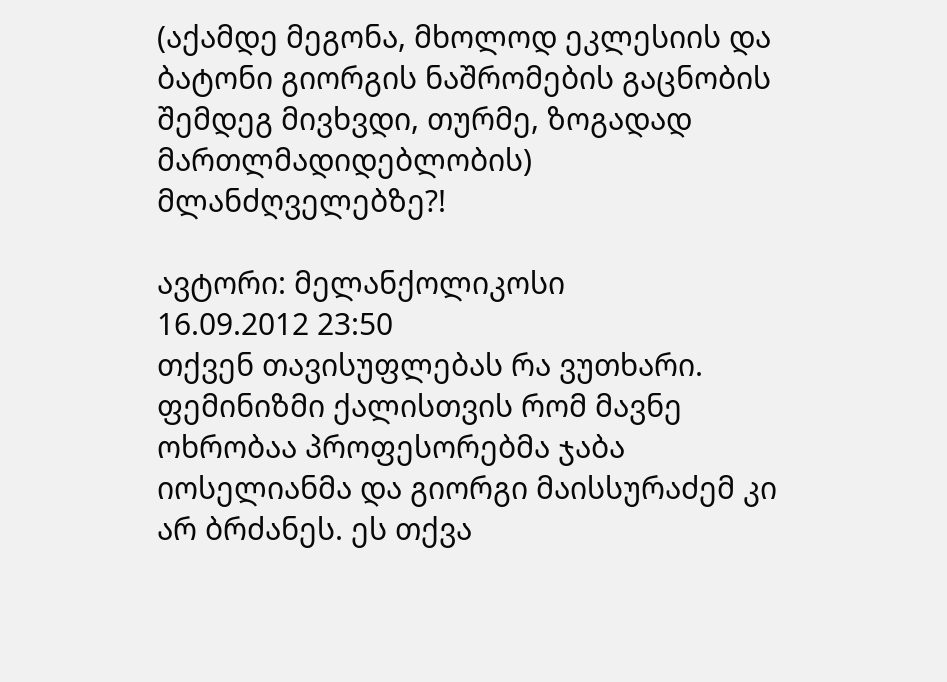(აქამდე მეგონა, მხოლოდ ეკლესიის და ბატონი გიორგის ნაშრომების გაცნობის შემდეგ მივხვდი, თურმე, ზოგადად მართლმადიდებლობის) მლანძღველებზე?!

ავტორი: მელანქოლიკოსი
16.09.2012 23:50
თქვენ თავისუფლებას რა ვუთხარი. ფემინიზმი ქალისთვის რომ მავნე ოხრობაა პროფესორებმა ჯაბა იოსელიანმა და გიორგი მაისსურაძემ კი არ ბრძანეს. ეს თქვა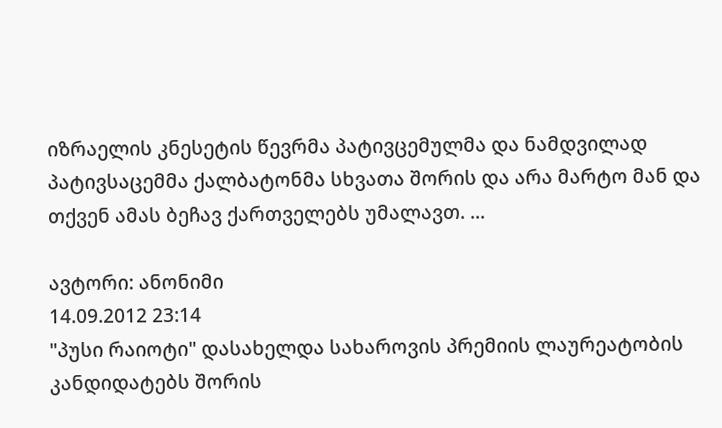იზრაელის კნესეტის წევრმა პატივცემულმა და ნამდვილად პატივსაცემმა ქალბატონმა სხვათა შორის და არა მარტო მან და თქვენ ამას ბეჩავ ქართველებს უმალავთ. ...

ავტორი: ანონიმი
14.09.2012 23:14
"პუსი რაიოტი" დასახელდა სახაროვის პრემიის ლაურეატობის კანდიდატებს შორის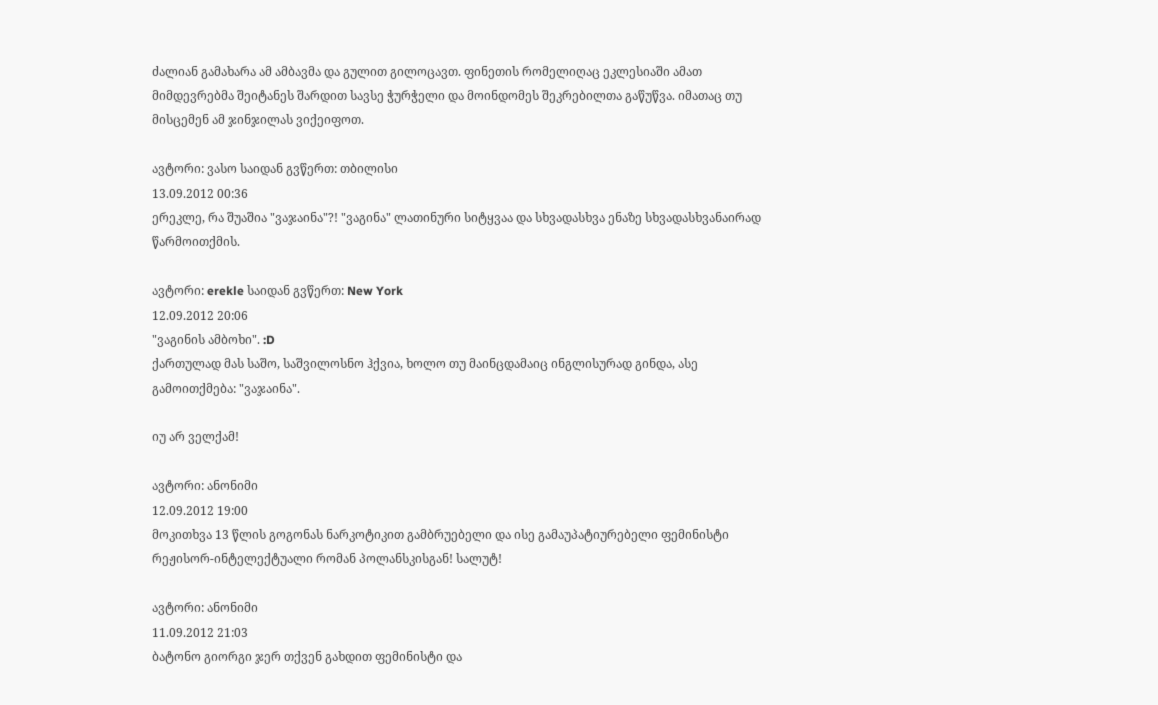ძალიან გამახარა ამ ამბავმა და გულით გილოცავთ. ფინეთის რომელიღაც ეკლესიაში ამათ მიმდევრებმა შეიტანეს შარდით სავსე ჭურჭელი და მოინდომეს შეკრებილთა გაწუწვა. იმათაც თუ მისცემენ ამ ჯინჯილას ვიქეიფოთ.

ავტორი: ვასო საიდან გვწერთ: თბილისი
13.09.2012 00:36
ერეკლე, რა შუაშია "ვაჯაინა"?! "ვაგინა" ლათინური სიტყვაა და სხვადასხვა ენაზე სხვადასხვანაირად წარმოითქმის.

ავტორი: erekle საიდან გვწერთ: New York
12.09.2012 20:06
"ვაგინის ამბოხი". :D
ქართულად მას საშო, საშვილოსნო ჰქვია, ხოლო თუ მაინცდამაიც ინგლისურად გინდა, ასე გამოითქმება: "ვაჯაინა".

იუ არ ველქამ!

ავტორი: ანონიმი
12.09.2012 19:00
მოკითხვა 13 წლის გოგონას ნარკოტიკით გამბრუებელი და ისე გამაუპატიურებელი ფემინისტი რეჟისორ-ინტელექტუალი რომან პოლანსკისგან! სალუტ!

ავტორი: ანონიმი
11.09.2012 21:03
ბატონო გიორგი ჯერ თქვენ გახდით ფემინისტი და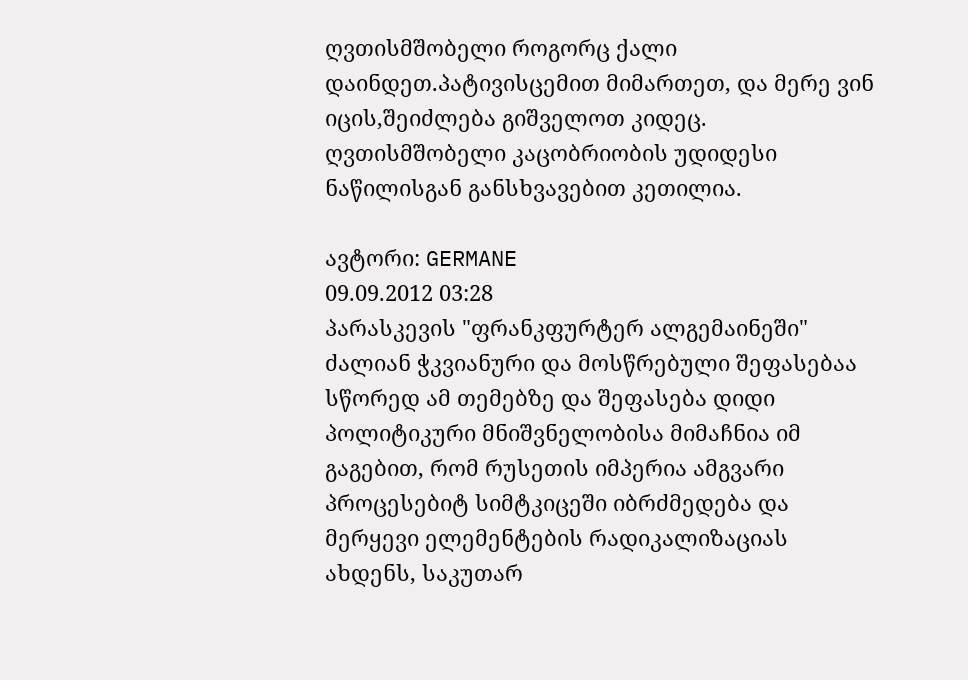ღვთისმშობელი როგორც ქალი დაინდეთ.პატივისცემით მიმართეთ, და მერე ვინ იცის,შეიძლება გიშველოთ კიდეც. ღვთისმშობელი კაცობრიობის უდიდესი ნაწილისგან განსხვავებით კეთილია.

ავტორი: GERMANE
09.09.2012 03:28
პარასკევის "ფრანკფურტერ ალგემაინეში" ძალიან ჭკვიანური და მოსწრებული შეფასებაა სწორედ ამ თემებზე და შეფასება დიდი პოლიტიკური მნიშვნელობისა მიმაჩნია იმ გაგებით, რომ რუსეთის იმპერია ამგვარი პროცესებიტ სიმტკიცეში იბრძმედება და მერყევი ელემენტების რადიკალიზაციას ახდენს, საკუთარ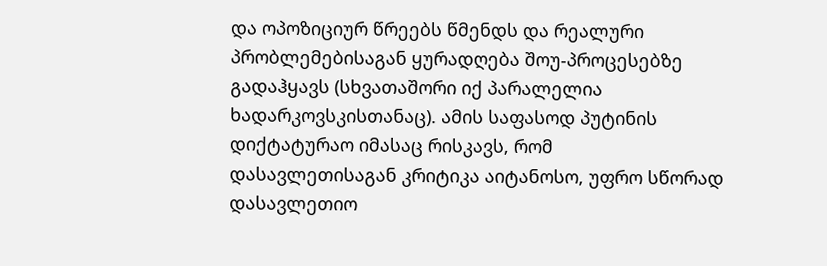და ოპოზიციურ წრეებს წმენდს და რეალური პრობლემებისაგან ყურადღება შოუ-პროცესებზე გადაჰყავს (სხვათაშორი იქ პარალელია ხადარკოვსკისთანაც). ამის საფასოდ პუტინის დიქტატურაო იმასაც რისკავს, რომ დასავლეთისაგან კრიტიკა აიტანოსო, უფრო სწორად დასავლეთიო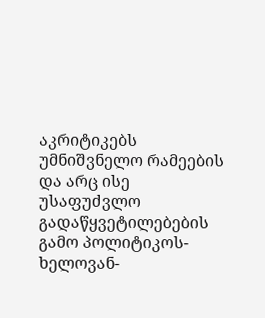აკრიტიკებს უმნიშვნელო რამეების და არც ისე უსაფუძვლო გადაწყვეტილებების გამო პოლიტიკოს-ხელოვან-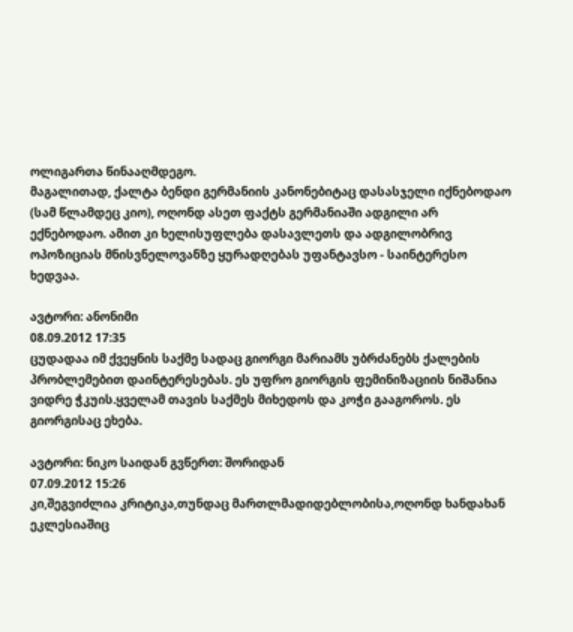ოლიგართა წინააღმდეგო.
მაგალითად, ქალტა ბენდი გერმანიის კანონებიტაც დასასჯელი იქნებოდაო (სამ წლამდეც კიო), ოღონდ ასეთ ფაქტს გერმანიაში ადგილი არ ექნებოდაო. ამით კი ხელისუფლება დასავლეთს და ადგილობრივ ოპოზიციას მნისვნელოვანზე ყურადღებას უფანტავსო - საინტერესო ხედვაა.

ავტორი: ანონიმი
08.09.2012 17:35
ცუდადაა იმ ქვეყნის საქმე სადაც გიორგი მარიამს უბრძანებს ქალების პრობლემებით დაინტერესებას. ეს უფრო გიორგის ფემინიზაციის ნიშანია ვიდრე ჭკუის.ყველამ თავის საქმეს მიხედოს და კოჭი გააგოროს. ეს გიორგისაც ეხება.

ავტორი: ნიკო საიდან გვწერთ: შორიდან
07.09.2012 15:26
კი,შეგვიძლია კრიტიკა,თუნდაც მართლმადიდებლობისა,ოღონდ ხანდახან ეკლესიაშიც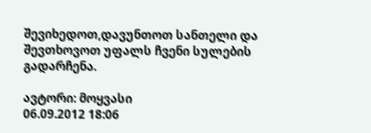შევიხედოთ,დავუნთოთ სანთელი და შევთხოვოთ უფალს ჩვენი სულების გადარჩენა.

ავტორი: მოყვასი
06.09.2012 18:06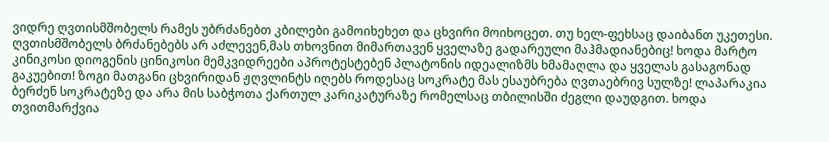ვიდრე ღვთისმშობელს რამეს უბრძანებთ კბილები გამოიხეხეთ და ცხვირი მოიხოცეთ. თუ ხელ-ფეხსაც დაიბანთ უკეთესი. ღვთისმშობელს ბრძანებებს არ აძლევენ,მას თხოვნით მიმართავენ ყველაზე გადარეული მაჰმადიანებიც! ხოდა მარტო კინიკოსი დიოგენის ცინიკოსი მემკვიდრეები აპროტესტებენ პლატონის იდეალიზმს ხმამაღლა და ყველას გასაგონად გაკუებით! ზოგი მათგანი ცხვირიდან ჟღვლინტს იღებს როდესაც სოკრატე მას ესაუბრება ღვთაებრივ სულზე! ლაპარაკია ბერძენ სოკრატეზე და არა მის საბჭოთა ქართულ კარიკატურაზე რომელსაც თბილისში ძეგლი დაუდგით. ხოდა თვითმარქვია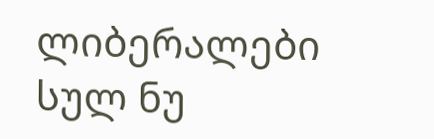ლიბერალები სულ ნუ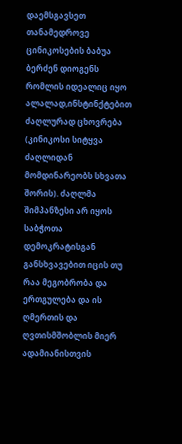დაემსგავსეთ თანამედროვე ცინიკოსების ბაბუა ბერძენ დიოგენს რომლის იდეალიც იყო ალალად,ინსტინქტებით ძაღლურად ცხოვრება (კინიკოსი სიტყვა ძაღლიდან მომდინარეობს სხვათა შორის). ძაღლმა შიმპანზესი არ იყოს საბჭოთა დემოკრატისგან განსხვავებით იცის თუ რაა მეგობრობა და ერთგულება და ის ღმერთის და ღვთისმშობლის მიერ ადამიანისთვის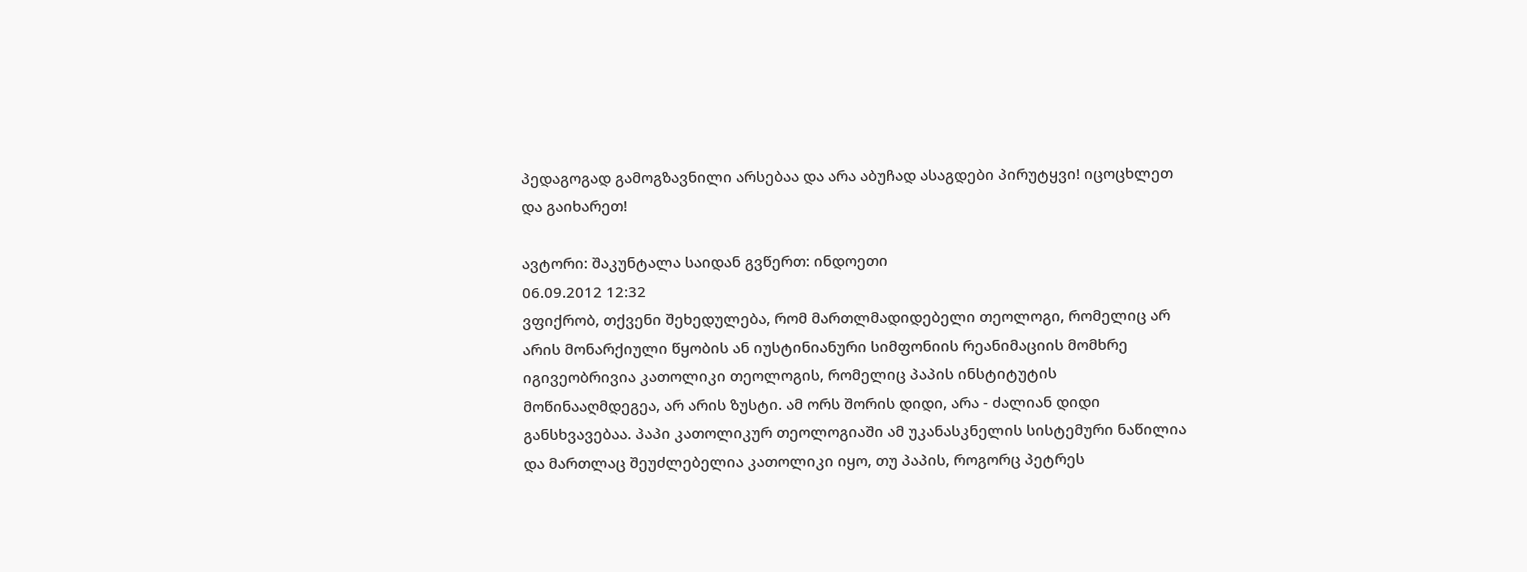პედაგოგად გამოგზავნილი არსებაა და არა აბუჩად ასაგდები პირუტყვი! იცოცხლეთ და გაიხარეთ!

ავტორი: შაკუნტალა საიდან გვწერთ: ინდოეთი
06.09.2012 12:32
ვფიქრობ, თქვენი შეხედულება, რომ მართლმადიდებელი თეოლოგი, რომელიც არ არის მონარქიული წყობის ან იუსტინიანური სიმფონიის რეანიმაციის მომხრე იგივეობრივია კათოლიკი თეოლოგის, რომელიც პაპის ინსტიტუტის მოწინააღმდეგეა, არ არის ზუსტი. ამ ორს შორის დიდი, არა - ძალიან დიდი განსხვავებაა. პაპი კათოლიკურ თეოლოგიაში ამ უკანასკნელის სისტემური ნაწილია და მართლაც შეუძლებელია კათოლიკი იყო, თუ პაპის, როგორც პეტრეს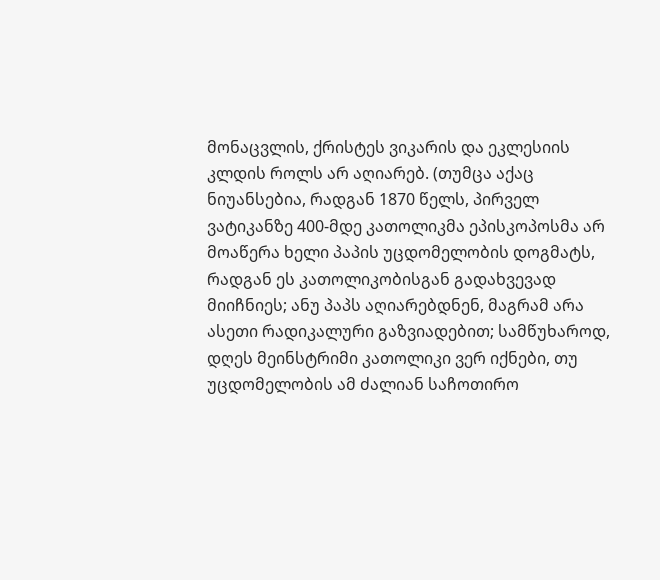მონაცვლის, ქრისტეს ვიკარის და ეკლესიის კლდის როლს არ აღიარებ. (თუმცა აქაც ნიუანსებია, რადგან 1870 წელს, პირველ ვატიკანზე 400-მდე კათოლიკმა ეპისკოპოსმა არ მოაწერა ხელი პაპის უცდომელობის დოგმატს, რადგან ეს კათოლიკობისგან გადახვევად მიიჩნიეს; ანუ პაპს აღიარებდნენ, მაგრამ არა ასეთი რადიკალური გაზვიადებით; სამწუხაროდ, დღეს მეინსტრიმი კათოლიკი ვერ იქნები, თუ უცდომელობის ამ ძალიან საჩოთირო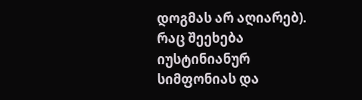დოგმას არ აღიარებ). რაც შეეხება იუსტინიანურ სიმფონიას და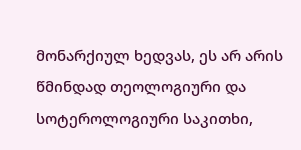მონარქიულ ხედვას, ეს არ არის წმინდად თეოლოგიური და სოტეროლოგიური საკითხი,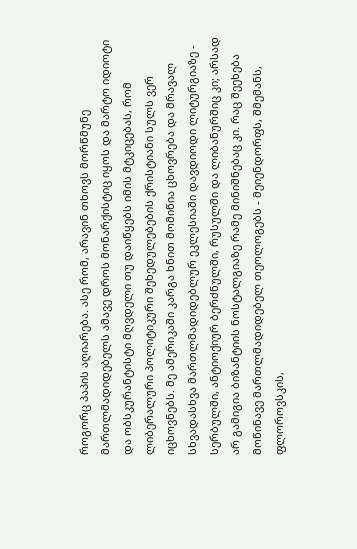როგორც პაპის აღიარება. ასე რომ, არავინ თხოვს მორწმუნე მართლმადიდებელს ამავე დროს მონარქისტიც იყოს და მარტო იდიოტი და ობსკურანტისტი მღვდელი თუ დაიწყებს იმის მტკიცებას, რომ ლიბერალური პოლიტიკური შეხედულებების ქრისტიანი სულს ვერ იცხოვნებს. მე ამერიკაში კარგა ხნით მომიწია ცხოვრება და მრავალ სხვადასხვა მართლმადიდებლურ ეკლესიაში დავდიოდი ლიტურგიაზე - სერბულში, ანტიოქიურ ბერძნულში, რუსულში და ლიბანურშიც კი; არსად არ გამიგია ბიზანტიის ნოსტალგიაზე რამე მინიშნებაც კი. რაც შეეხება მოწინავე მართლმადიდებელ თეოლოგებს - მეიენდორფს, შმემანს, ფლოროვსკის,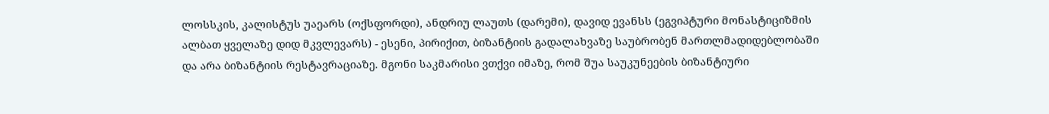ლოსსკის, კალისტუს უაეარს (ოქსფორდი), ანდრიუ ლაუთს (დარემი), დავიდ ევანსს (ეგვიპტური მონასტიციზმის ალბათ ყველაზე დიდ მკვლევარს) - ესენი, პირიქით, ბიზანტიის გადალახვაზე საუბრობენ მართლმადიდებლობაში და არა ბიზანტიის რესტავრაციაზე. მგონი საკმარისი ვთქვი იმაზე, რომ შუა საუკუნეების ბიზანტიური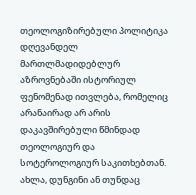თეოლოგიზირებული პოლიტიკა დღევანდელ მართლმადიდებლურ აზროვნებაში ისტორიულ ფენომენად ითვლება, რომელიც არანაირად არ არის დაკავშირებული წმინდად თეოლოგიურ და სოტეროლოგიურ საკითხებთან. ახლა, დუნგინი ან თუნდაც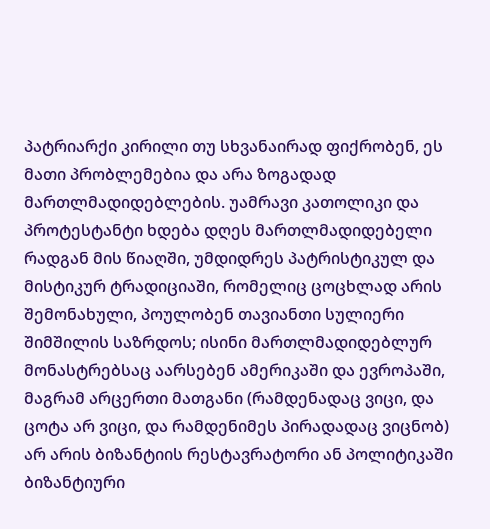პატრიარქი კირილი თუ სხვანაირად ფიქრობენ, ეს მათი პრობლემებია და არა ზოგადად მართლმადიდებლების. უამრავი კათოლიკი და პროტესტანტი ხდება დღეს მართლმადიდებელი რადგან მის წიაღში, უმდიდრეს პატრისტიკულ და მისტიკურ ტრადიციაში, რომელიც ცოცხლად არის შემონახული, პოულობენ თავიანთი სულიერი შიმშილის საზრდოს; ისინი მართლმადიდებლურ მონასტრებსაც აარსებენ ამერიკაში და ევროპაში, მაგრამ არცერთი მათგანი (რამდენადაც ვიცი, და ცოტა არ ვიცი, და რამდენიმეს პირადადაც ვიცნობ) არ არის ბიზანტიის რესტავრატორი ან პოლიტიკაში ბიზანტიური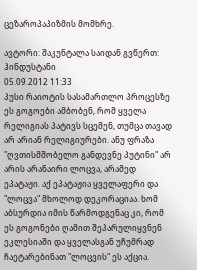ცეზაროპაპიზმის მომხრე.

ავტორი: შაკუნტალა საიდან გვწერთ: ჰინდუსტანი
05.09.2012 11:33
პუსი რაიოტის სასამართლო პროცესზე ეს გოგოები ამბობენ, რომ ყველა რელიგიას პატივს სცემენ, თუმცა თავად არ არიან რელიგიურები. ანუ ფრაზა "ღვთისმშობელო განდევნე პუტინი" არ არის არანაირი ლოცვა, არამედ ეპატაჟი. აქ ეპატაჟია ყველაფერი და "ლოცვა" მხოლოდ დეკორაციაა. ხომ აბსურდია იმის წარმოდგენაც კი, რომ ეს გოგონები ღამით შეპარულიყვნენ ეკლესიაში და ყველასგან უჩუმრად ჩაეტარებინათ "ლოცვის" ეს აქცია.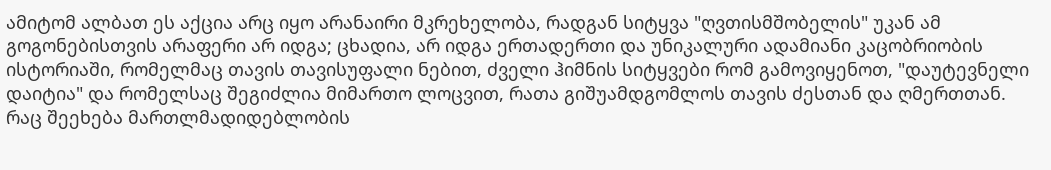ამიტომ ალბათ ეს აქცია არც იყო არანაირი მკრეხელობა, რადგან სიტყვა "ღვთისმშობელის" უკან ამ გოგონებისთვის არაფერი არ იდგა; ცხადია, არ იდგა ერთადერთი და უნიკალური ადამიანი კაცობრიობის ისტორიაში, რომელმაც თავის თავისუფალი ნებით, ძველი ჰიმნის სიტყვები რომ გამოვიყენოთ, "დაუტევნელი დაიტია" და რომელსაც შეგიძლია მიმართო ლოცვით, რათა გიშუამდგომლოს თავის ძესთან და ღმერთთან.
რაც შეეხება მართლმადიდებლობის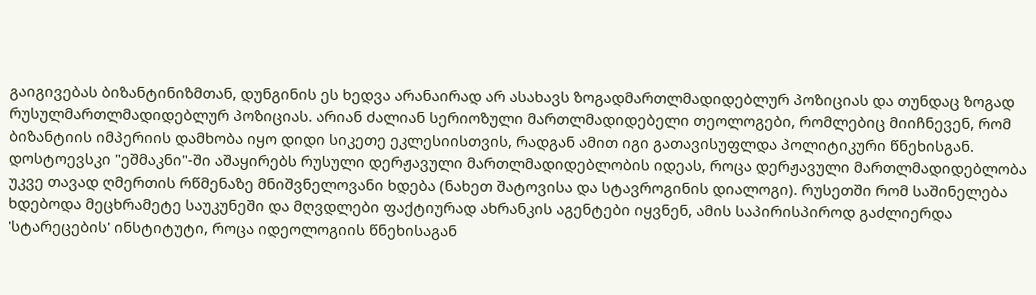გაიგივებას ბიზანტინიზმთან, დუნგინის ეს ხედვა არანაირად არ ასახავს ზოგადმართლმადიდებლურ პოზიციას და თუნდაც ზოგად რუსულმართლმადიდებლურ პოზიციას. არიან ძალიან სერიოზული მართლმადიდებელი თეოლოგები, რომლებიც მიიჩნევენ, რომ ბიზანტიის იმპერიის დამხობა იყო დიდი სიკეთე ეკლესიისთვის, რადგან ამით იგი გათავისუფლდა პოლიტიკური წნეხისგან. დოსტოევსკი "ეშმაკნი"-ში აშაყირებს რუსული დერჟავული მართლმადიდებლობის იდეას, როცა დერჟავული მართლმადიდებლობა უკვე თავად ღმერთის რწმენაზე მნიშვნელოვანი ხდება (ნახეთ შატოვისა და სტავროგინის დიალოგი). რუსეთში რომ საშინელება ხდებოდა მეცხრამეტე საუკუნეში და მღვდლები ფაქტიურად ახრანკის აგენტები იყვნენ, ამის საპირისპიროდ გაძლიერდა 'სტარეცების' ინსტიტუტი, როცა იდეოლოგიის წნეხისაგან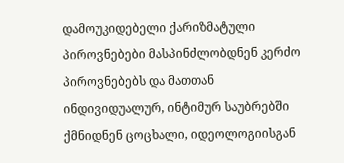დამოუკიდებელი ქარიზმატული პიროვნებები მასპინძლობდნენ კერძო პიროვნებებს და მათთან ინდივიდუალურ, ინტიმურ საუბრებში ქმნიდნენ ცოცხალი, იდეოლოგიისგან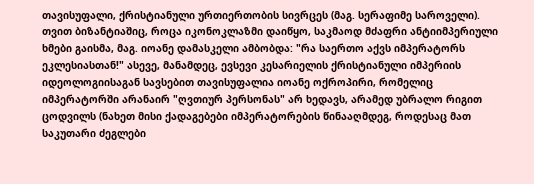თავისუფალი, ქრისტიანული ურთიერთობის სივრცეს (მაგ. სერაფიმე საროველი). თვით ბიზანტიაშიც, როცა იკონოკლაზმი დაიწყო, საკმაოდ მძაფრი ანტიიმპერიული ხმები გაისმა, მაგ. იოანე დამასკელი ამბობდა: "რა საერთო აქვს იმპერატორს ეკლესიასთან!" ასევე, მანამდეც, ევსევი კესარიელის ქრისტიანული იმპერიის იდეოლოგიისაგან სავსებით თავისუფალია იოანე ოქროპირი, რომელიც იმპერატორში არანაირ "ღვთიურ პერსონას" არ ხედავს, არამედ უბრალო რიგით ცოდვილს (ნახეთ მისი ქადაგებები იმპერატორების წინააღმდეგ, როდესაც მათ საკუთარი ძეგლები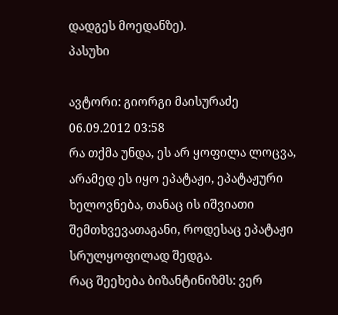დადგეს მოედანზე).
პასუხი

ავტორი: გიორგი მაისურაძე
06.09.2012 03:58
რა თქმა უნდა, ეს არ ყოფილა ლოცვა, არამედ ეს იყო ეპატაჟი, ეპატაჟური ხელოვნება, თანაც ის იშვიათი შემთხვევათაგანი, როდესაც ეპატაჟი სრულყოფილად შედგა.
რაც შეეხება ბიზანტინიზმს: ვერ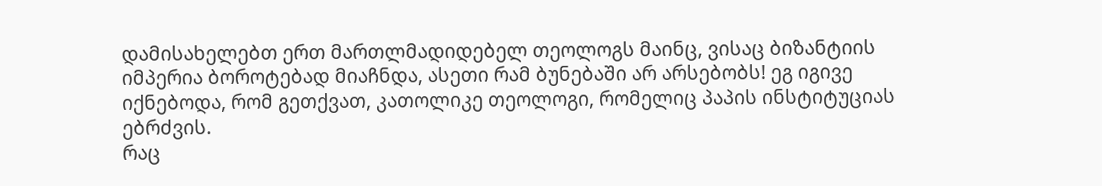დამისახელებთ ერთ მართლმადიდებელ თეოლოგს მაინც, ვისაც ბიზანტიის იმპერია ბოროტებად მიაჩნდა, ასეთი რამ ბუნებაში არ არსებობს! ეგ იგივე იქნებოდა, რომ გეთქვათ, კათოლიკე თეოლოგი, რომელიც პაპის ინსტიტუციას ებრძვის.
რაც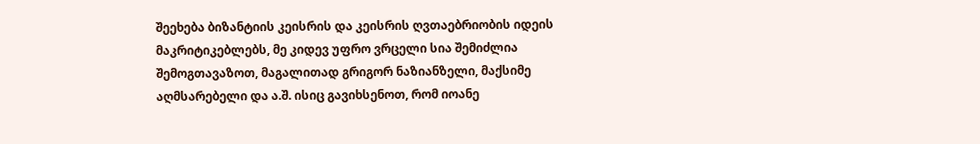შეეხება ბიზანტიის კეისრის და კეისრის ღვთაებრიობის იდეის მაკრიტიკებლებს, მე კიდევ უფრო ვრცელი სია შემიძლია შემოგთავაზოთ, მაგალითად გრიგორ ნაზიანზელი, მაქსიმე აღმსარებელი და ა.შ. ისიც გავიხსენოთ, რომ იოანე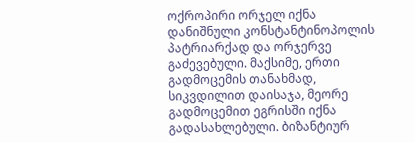ოქროპირი ორჯელ იქნა დანიშნული კონსტანტინოპოლის პატრიარქად და ორჯერვე გაძევებული. მაქსიმე, ერთი გადმოცემის თანახმად, სიკვდილით დაისაჯა, მეორე გადმოცემით ეგრისში იქნა გადასახლებული. ბიზანტიურ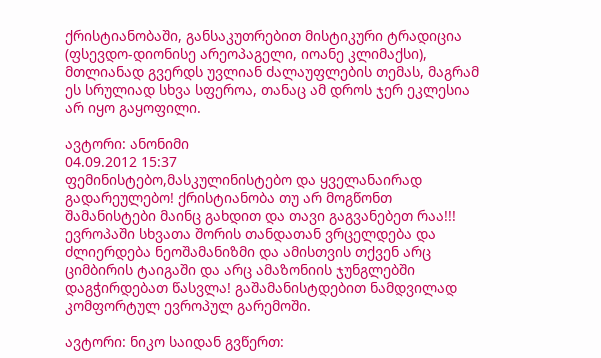ქრისტიანობაში, განსაკუთრებით მისტიკური ტრადიცია (ფსევდო-დიონისე არეოპაგელი, იოანე კლიმაქსი), მთლიანად გვერდს უვლიან ძალაუფლების თემას, მაგრამ ეს სრულიად სხვა სფეროა, თანაც ამ დროს ჯერ ეკლესია არ იყო გაყოფილი.

ავტორი: ანონიმი
04.09.2012 15:37
ფემინისტებო,მასკულინისტებო და ყველანაირად გადარეულებო! ქრისტიანობა თუ არ მოგწონთ შამანისტები მაინც გახდით და თავი გაგვანებეთ რაა!!! ევროპაში სხვათა შორის თანდათან ვრცელდება და ძლიერდება ნეოშამანიზმი და ამისთვის თქვენ არც ციმბირის ტაიგაში და არც ამაზონიის ჯუნგლებში დაგჭირდებათ წასვლა! გაშამანისტდებით ნამდვილად კომფორტულ ევროპულ გარემოში.

ავტორი: ნიკო საიდან გვწერთ: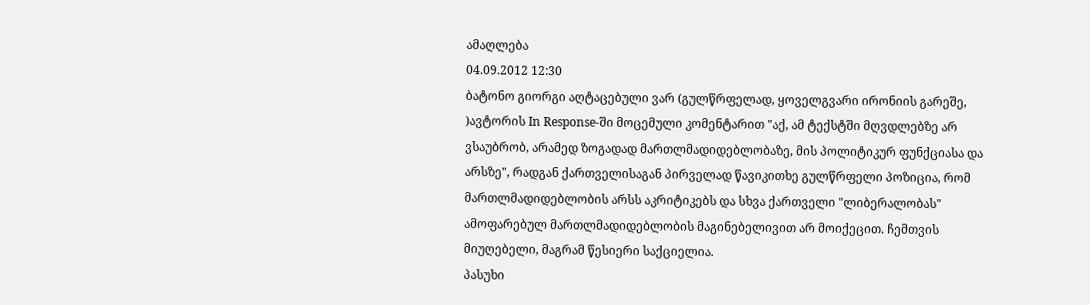ამაღლება
04.09.2012 12:30
ბატონო გიორგი აღტაცებული ვარ (გულწრფელად, ყოველგვარი ირონიის გარეშე, )ავტორის In Response-ში მოცემული კომენტარით "აქ, ამ ტექსტში მღვდლებზე არ ვსაუბრობ, არამედ ზოგადად მართლმადიდებლობაზე, მის პოლიტიკურ ფუნქციასა და არსზე", რადგან ქართველისაგან პირველად წავიკითხე გულწრფელი პოზიცია, რომ მართლმადიდებლობის არსს აკრიტიკებს და სხვა ქართველი "ლიბერალობას" ამოფარებულ მართლმადიდებლობის მაგინებელივით არ მოიქეცით. ჩემთვის მიუღებელი, მაგრამ წესიერი საქციელია.
პასუხი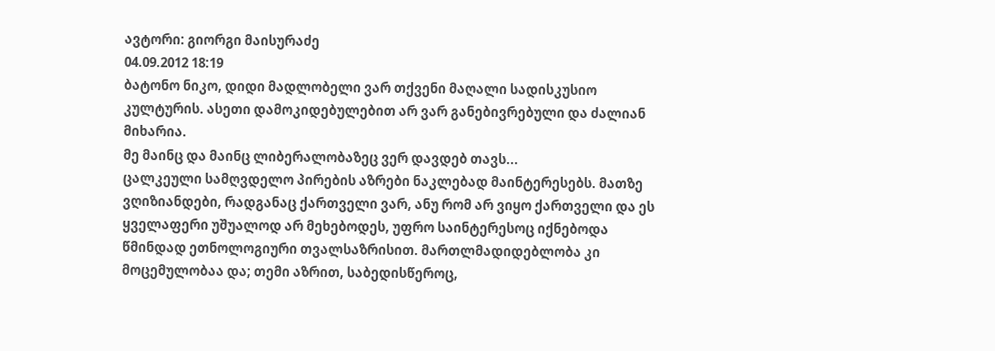ავტორი: გიორგი მაისურაძე
04.09.2012 18:19
ბატონო ნიკო, დიდი მადლობელი ვარ თქვენი მაღალი სადისკუსიო კულტურის. ასეთი დამოკიდებულებით არ ვარ განებივრებული და ძალიან მიხარია.
მე მაინც და მაინც ლიბერალობაზეც ვერ დავდებ თავს...
ცალკეული სამღვდელო პირების აზრები ნაკლებად მაინტერესებს. მათზე ვღიზიანდები, რადგანაც ქართველი ვარ, ანუ რომ არ ვიყო ქართველი და ეს ყველაფერი უშუალოდ არ მეხებოდეს, უფრო საინტერესოც იქნებოდა წმინდად ეთნოლოგიური თვალსაზრისით. მართლმადიდებლობა კი მოცემულობაა და; თემი აზრით, საბედისწეროც,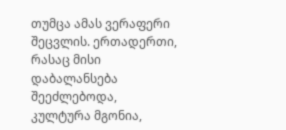თუმცა ამას ვერაფერი შეცვლის. ერთადერთი, რასაც მისი დაბალანსება შეეძლებოდა, კულტურა მგონია,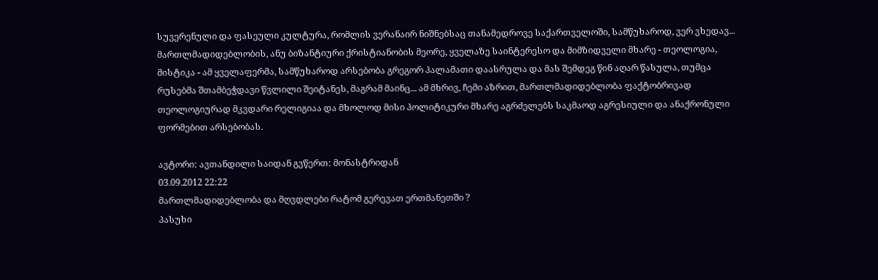სუვერენული და ფასეული კულტურა, რომლის ვერანაირ ნიშნებსაც თანამედროვე საქართველოში, სამწუხაროდ, ვერ ვხედავ...
მართლმადიდებლობის, ანუ ბიზანტიური ქრისტიანობის მეორე, ყველაზე საინტერესო და მიმზიდველი მხარე - თეოლოგია, მისტიკა - ამ ყველაფერმა, სამწუხაროდ არსებობა გრეგორ პალამათი დაასრულა და მას შემდეგ წინ აღარ წასულა, თუმცა რუსებმა შთამბეჭდავი წვლილი შეიტანეს, მაგრამ მაინც... ამ მხრივ, ჩემი აზრით, მართლმადიდებლობა ფაქტობრივად თეოლოგიურად მკვდარი რელიგიაა და მხოლოდ მისი პოლიტიკური მხარე აგრძელებს საკმაოდ აგრესიული და ანაქრონული ფორმებით არსებობას.

ავტორი: ავთანდილი საიდან გვწერთ: მონასტრიდან
03.09.2012 22:22
მართლმადიდებლობა და მღვდლები რატომ გერევათ ერთმანეთში ?
პასუხი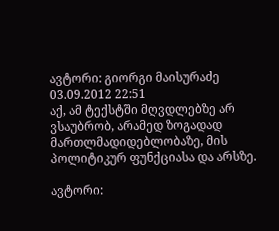ავტორი: გიორგი მაისურაძე
03.09.2012 22:51
აქ, ამ ტექსტში მღვდლებზე არ ვსაუბრობ, არამედ ზოგადად მართლმადიდებლობაზე, მის პოლიტიკურ ფუნქციასა და არსზე.

ავტორი: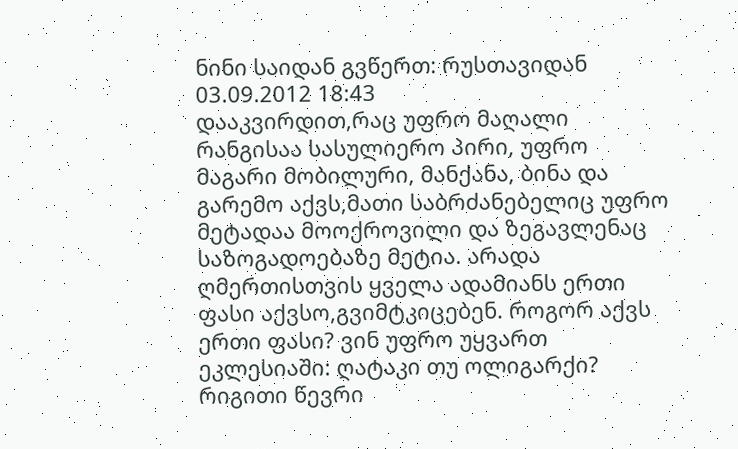ნინი საიდან გვწერთ: რუსთავიდან
03.09.2012 18:43
დააკვირდით,რაც უფრო მაღალი რანგისაა სასულიერო პირი, უფრო მაგარი მობილური, მანქანა, ბინა და გარემო აქვს,მათი საბრძანებელიც უფრო მეტადაა მოოქროვილი და ზეგავლენაც საზოგადოებაზე მეტია. არადა ღმერთისთვის ყველა ადამიანს ერთი ფასი აქვსო,გვიმტკიცებენ. როგორ აქვს ერთი ფასი? ვინ უფრო უყვართ ეკლესიაში: ღატაკი თუ ოლიგარქი? რიგითი წევრი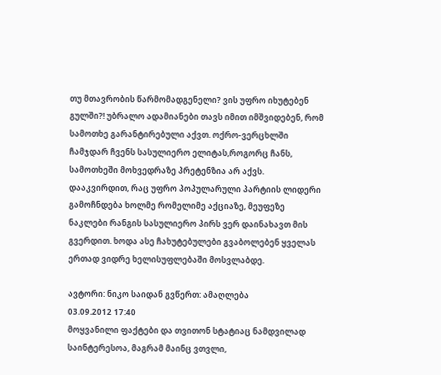თუ მთავრობის წარმომადგენელი? ვის უფრო იხუტებენ გულში?! უბრალო ადამიანები თავს იმით იმშვიდებენ, რომ სამოთხე გარანტირებული აქვთ. ოქრო-ვერცხლში ჩამჯდარ ჩვენს სასულიერო ელიტას,როგორც ჩანს, სამოთხეში მოხვედრაზე პრეტენზია არ აქვს. დააკვირდით, რაც უფრო პოპულარული პარტიის ლიდერი გამოჩნდება ხოლმე რომელიმე აქციაზე, მეუფეზე ნაკლები რანგის სასულიერო პირს ვერ დაინახავთ მის გვერდით. ხოდა ასე ჩახუტებულები გვაბოლებენ ყველას ერთად ვიდრე ხელისუფლებაში მოსვლაბდე.

ავტორი: ნიკო საიდან გვწერთ: ამაღლება
03.09.2012 17:40
მოყვანილი ფაქტები და თვითონ სტატიაც ნამდვილად საინტერესოა, მაგრამ მაინც ვთვლი,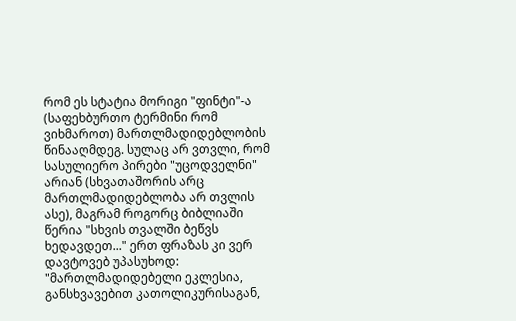რომ ეს სტატია მორიგი "ფინტი"-ა (საფეხბურთო ტერმინი რომ ვიხმაროთ) მართლმადიდებლობის წინააღმდეგ. სულაც არ ვთვლი, რომ სასულიერო პირები "უცოდველნი" არიან (სხვათაშორის არც მართლმადიდებლობა არ თვლის ასე), მაგრამ როგორც ბიბლიაში წერია "სხვის თვალში ბეწვს ხედავდეთ..." ერთ ფრაზას კი ვერ დავტოვებ უპასუხოდ: "მართლმადიდებელი ეკლესია, განსხვავებით კათოლიკურისაგან,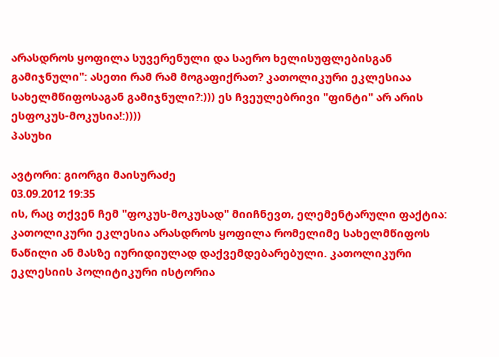არასდროს ყოფილა სუვერენული და საერო ხელისუფლებისგან გამიჯნული": ასეთი რამ რამ მოგაფიქრათ? კათოლიკური ეკლესიაა სახელმწიფოსაგან გამიჯნული?:))) ეს ჩვეულებრივი "ფინტი" არ არის ესფოკუს-მოკუსია!:))))
პასუხი

ავტორი: გიორგი მაისურაძე
03.09.2012 19:35
ის, რაც თქვენ ჩემ "ფოკუს-მოკუსად" მიიჩნევთ, ელემენტარული ფაქტია: კათოლიკური ეკლესია არასდროს ყოფილა რომელიმე სახელმწიფოს ნაწილი ან მასზე იურიდიულად დაქვემდებარებული. კათოლიკური ეკლესიის პოლიტიკური ისტორია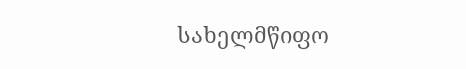სახელმწიფო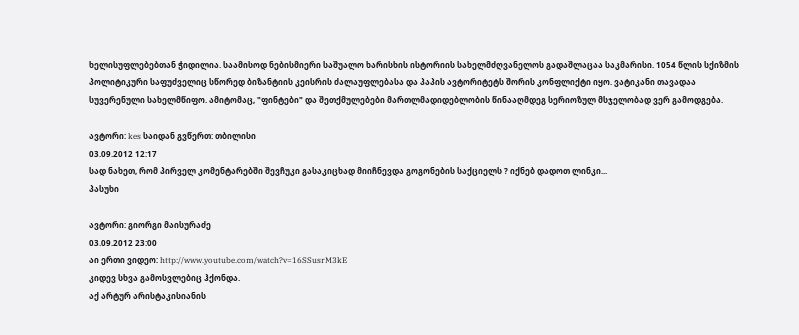ხელისუფლებებთან ჭიდილია. საამისოდ ნებისმიერი საშუალო ხარისხის ისტორიის სახელმძღვანელოს გადაშლაცაა საკმარისი. 1054 წლის სქიზმის პოლიტიკური საფუძველიც სწორედ ბიზანტიის კეისრის ძალაუფლებასა და პაპის ავტორიტეტს შორის კონფლიქტი იყო. ვატიკანი თავადაა სუვერენული სახელმწიფო. ამიტომაც, "ფინტები" და შეთქმულებები მართლმადიდებლობის წინააღმდეგ სერიოზულ მსჯელობად ვერ გამოდგება.

ავტორი: kes საიდან გვწერთ: თბილისი
03.09.2012 12:17
სად ნახეთ, რომ პირველ კომენტარებში შევჩუკი გასაკიცხად მიიჩნევდა გოგონების საქციელს ? იქნებ დადოთ ლინკი...
პასუხი

ავტორი: გიორგი მაისურაძე
03.09.2012 23:00
აი ერთი ვიდეო: http://www.youtube.com/watch?v=16SSusrM3kE
კიდევ სხვა გამოსვლებიც ჰქონდა.
აქ არტურ არისტაკისიანის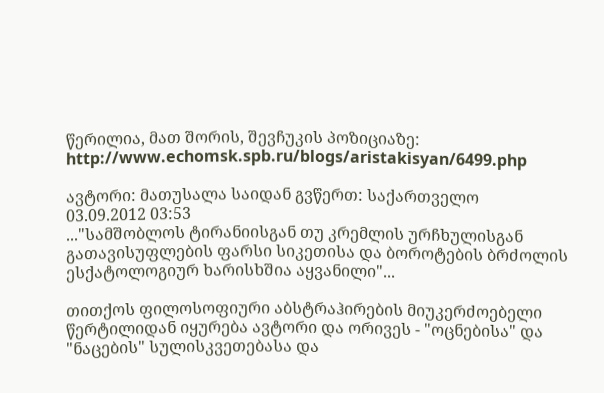წერილია, მათ შორის, შევჩუკის პოზიციაზე: http://www.echomsk.spb.ru/blogs/aristakisyan/6499.php

ავტორი: მათუსალა საიდან გვწერთ: საქართველო
03.09.2012 03:53
..."სამშობლოს ტირანიისგან თუ კრემლის ურჩხულისგან გათავისუფლების ფარსი სიკეთისა და ბოროტების ბრძოლის ესქატოლოგიურ ხარისხშია აყვანილი"...

თითქოს ფილოსოფიური აბსტრაჰირების მიუკერძოებელი წერტილიდან იყურება ავტორი და ორივეს - "ოცნებისა" და "ნაცების" სულისკვეთებასა და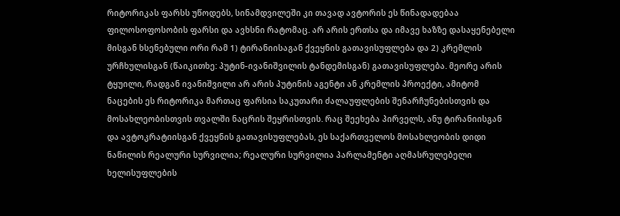რიტორიკას ფარსს უწოდებს, სინამდვილეში კი თავად ავტორის ეს წინადადებაა ფილოსოფოსობის ფარსი და ავხსნი რატომაც. არ არის ერთსა და იმავე ხაზზე დასაყენებელი მისგან ხსენებული ორი რამ 1) ტირანიისაგან ქვეყნის გათავისუფლება და 2) კრემლის ურჩხულისგან (წაიკითხე: პუტინ-ივანიშვილის ტანდემისგან) გათავისუფლება. მეორე არის ტყუილი, რადგან ივანიშვილი არ არის პუტინის აგენტი ან კრემლის პროექტი, ამიტომ ნაცების ეს რიტორიკა მართაც ფარსია საკუთარი ძალაუფლების შენარჩუნებისთვის და მოსახლეობისთვის თვალში ნაცრის შეყრისთვის. რაც შეეხება პირველს, ანუ ტირანიისგან და ავტოკრატიისგან ქვეყნის გათავისუფლებას, ეს საქართველოს მოსახლეობის დიდი ნაწილის რეალური სურვილია; რეალური სურვილია პარლამენტი აღმასრულებელი ხელისუფლების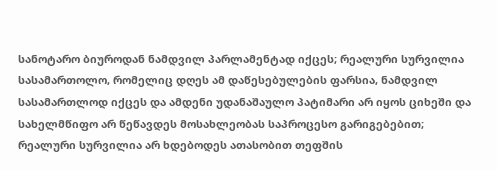სანოტარო ბიუროდან ნამდვილ პარლამენტად იქცეს; რეალური სურვილია სასამართოლო, რომელიც დღეს ამ დაწესებულების ფარსია, ნამდვილ სასამართლოდ იქცეს და ამდენი უდანაშაულო პატიმარი არ იყოს ციხეში და სახელმწიფო არ წეწავდეს მოსახლეობას საპროცესო გარიგებებით; რეალური სურვილია არ ხდებოდეს ათასობით თეფშის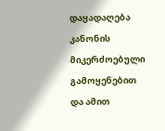დაყადაღება კანონის მიკერძოებული გამოყენებით და ამით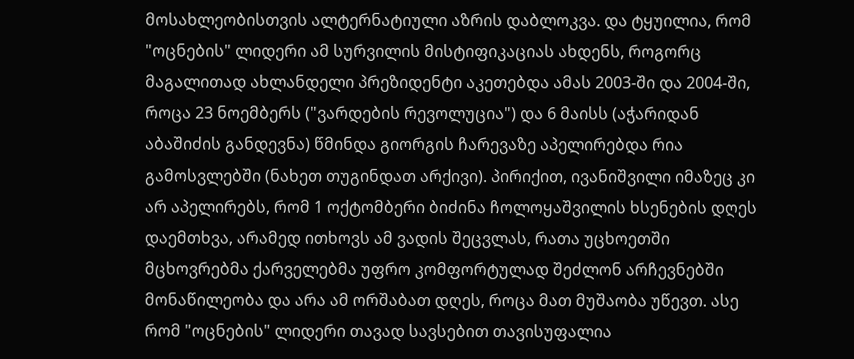მოსახლეობისთვის ალტერნატიული აზრის დაბლოკვა. და ტყუილია, რომ "ოცნების" ლიდერი ამ სურვილის მისტიფიკაციას ახდენს, როგორც მაგალითად ახლანდელი პრეზიდენტი აკეთებდა ამას 2003-ში და 2004-ში, როცა 23 ნოემბერს ("ვარდების რევოლუცია") და 6 მაისს (აჭარიდან აბაშიძის განდევნა) წმინდა გიორგის ჩარევაზე აპელირებდა რია გამოსვლებში (ნახეთ თუგინდათ არქივი). პირიქით, ივანიშვილი იმაზეც კი არ აპელირებს, რომ 1 ოქტომბერი ბიძინა ჩოლოყაშვილის ხსენების დღეს დაემთხვა, არამედ ითხოვს ამ ვადის შეცვლას, რათა უცხოეთში მცხოვრებმა ქარველებმა უფრო კომფორტულად შეძლონ არჩევნებში მონაწილეობა და არა ამ ორშაბათ დღეს, როცა მათ მუშაობა უწევთ. ასე რომ "ოცნების" ლიდერი თავად სავსებით თავისუფალია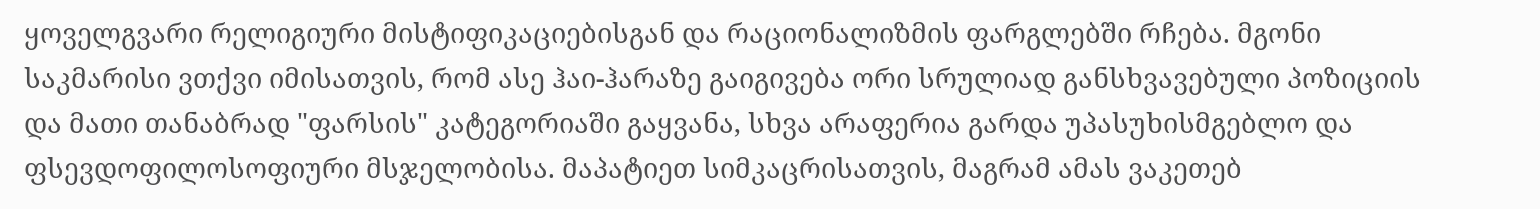ყოველგვარი რელიგიური მისტიფიკაციებისგან და რაციონალიზმის ფარგლებში რჩება. მგონი საკმარისი ვთქვი იმისათვის, რომ ასე ჰაი-ჰარაზე გაიგივება ორი სრულიად განსხვავებული პოზიციის და მათი თანაბრად "ფარსის" კატეგორიაში გაყვანა, სხვა არაფერია გარდა უპასუხისმგებლო და ფსევდოფილოსოფიური მსჯელობისა. მაპატიეთ სიმკაცრისათვის, მაგრამ ამას ვაკეთებ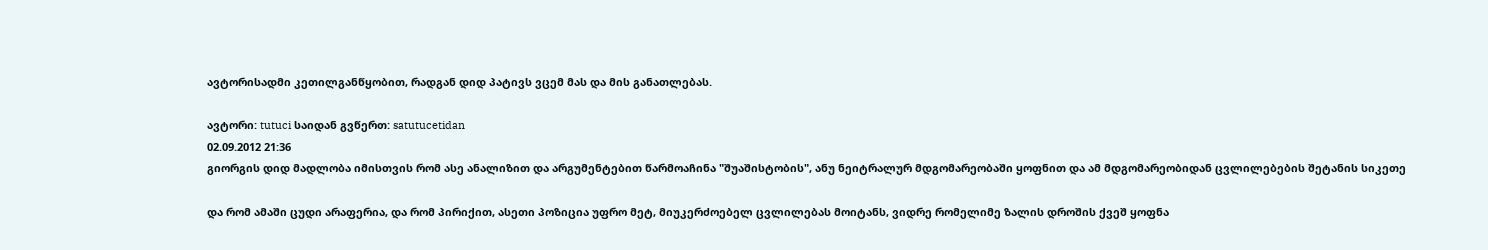ავტორისადმი კეთილგანწყობით, რადგან დიდ პატივს ვცემ მას და მის განათლებას.

ავტორი: tutuci საიდან გვწერთ: satutucetidan
02.09.2012 21:36
გიორგის დიდ მადლობა იმისთვის რომ ასე ანალიზით და არგუმენტებით წარმოაჩინა "შუაშისტობის", ანუ ნეიტრალურ მდგომარეობაში ყოფნით და ამ მდგომარეობიდან ცვლილებების შეტანის სიკეთე

და რომ ამაში ცუდი არაფერია, და რომ პირიქით, ასეთი პოზიცია უფრო მეტ, მიუკერძოებელ ცვლილებას მოიტანს, ვიდრე რომელიმე ზალის დროშის ქვეშ ყოფნა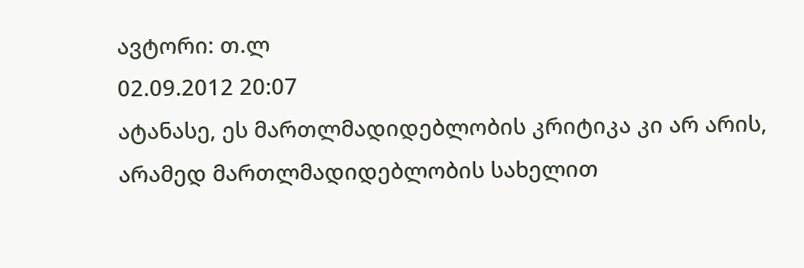ავტორი: თ.ლ
02.09.2012 20:07
ატანასე, ეს მართლმადიდებლობის კრიტიკა კი არ არის, არამედ მართლმადიდებლობის სახელით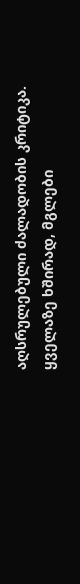აღსრულებული ძალადობის კრიტიკა. ყველაზე ხშირად, მგლები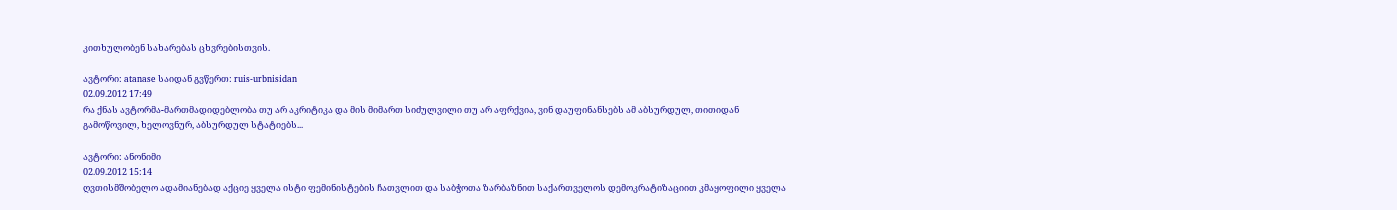კითხულობენ სახარებას ცხვრებისთვის.

ავტორი: atanase საიდან გვწერთ: ruis-urbnisidan
02.09.2012 17:49
რა ქნას ავტორმა-მართმადიდებლობა თუ არ აკრიტიკა და მის მიმართ სიძულვილი თუ არ აფრქვია, ვინ დაუფინანსებს ამ აბსურდულ, თითიდან გამოწოვილ, ხელოვნურ, აბსურდულ სტატიებს...

ავტორი: ანონიმი
02.09.2012 15:14
ღვთისმშობელო ადამიანებად აქციე ყველა ისტი ფემინისტების ჩათვლით და საბჭოთა ზარბაზნით საქართველოს დემოკრატიზაციით კმაყოფილი ყველა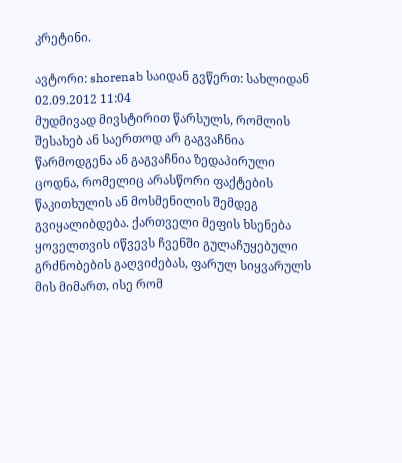კრეტინი.

ავტორი: shorenab საიდან გვწერთ: სახლიდან
02.09.2012 11:04
მუდმივად მივსტირით წარსულს, რომლის შესახებ ან საერთოდ არ გაგვაჩნია წარმოდგენა ან გაგვაჩნია ზედაპირული ცოდნა, რომელიც არასწორი ფაქტების წაკითხულის ან მოსმენილის შემდეგ გვიყალიბდება. ქართველი მეფის ხსენება ყოველთვის იწვევს ჩვენში გულაჩუყებული გრძნობების გაღვიძებას, ფარულ სიყვარულს მის მიმართ, ისე რომ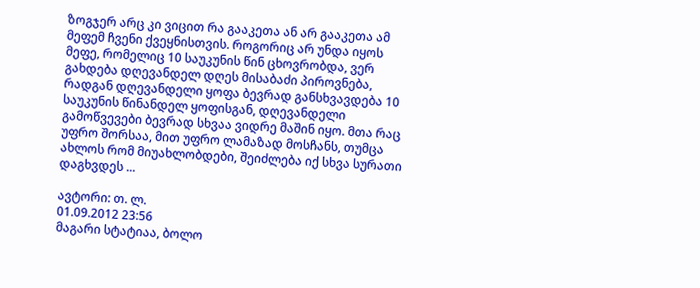ზოგჯერ არც კი ვიცით რა გააკეთა ან არ გააკეთა ამ მეფემ ჩვენი ქვეყნისთვის. როგორიც არ უნდა იყოს მეფე, რომელიც 10 საუკუნის წინ ცხოვრობდა, ვერ გახდება დღევანდელ დღეს მისაბაძი პიროვნება, რადგან დღევანდელი ყოფა ბევრად განსხვავდება 10 საუკუნის წინანდელ ყოფისგან, დღევანდელი გამოწვევები ბევრად სხვაა ვიდრე მაშინ იყო. მთა რაც უფრო შორსაა, მით უფრო ლამაზად მოსჩანს, თუმცა ახლოს რომ მიუახლობდები, შეიძლება იქ სხვა სურათი დაგხვდეს ...

ავტორი: თ. ლ.
01.09.2012 23:56
მაგარი სტატიაა, ბოლო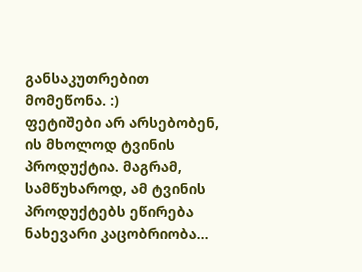განსაკუთრებით მომეწონა. :)
ფეტიშები არ არსებობენ, ის მხოლოდ ტვინის პროდუქტია. მაგრამ, სამწუხაროდ, ამ ტვინის პროდუქტებს ეწირება ნახევარი კაცობრიობა...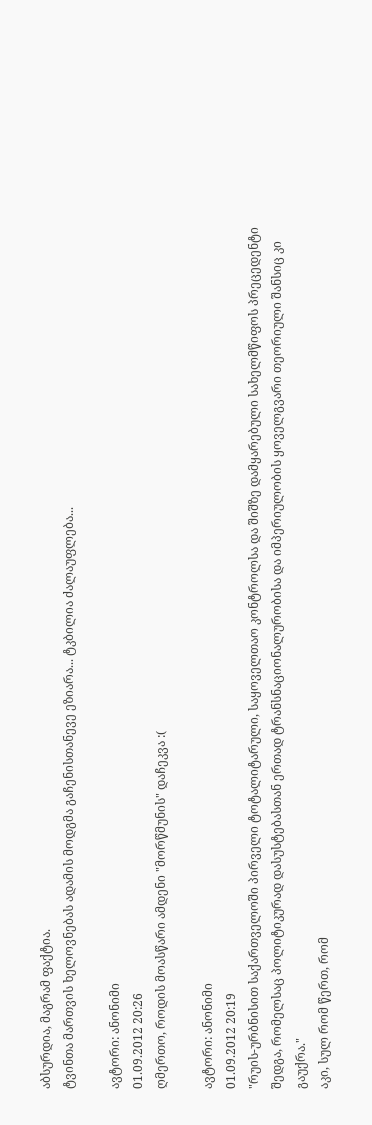აბსურდია, მაგრამ ფაქტია.
ტვინთა მართვის ხელოვნებას ადამის მოდგმა გაჩენისთანევე ეზიარა... ტკბილია ძალაუფლება...

ავტორი: ანონიმი
01.09.2012 20:26
ღმერთო, როდის მოასწარი ამდენი "მორწმუნის" დაჩეკვა :(

ავტორი: ანონიმი
01.09.2012 20:19
"რუის-ურბნისით საქართველოში პირველი ტოტალიტარული, საყოველთაო კონტროლსა და შიშზე დამყარებული სახელმწიფოს პრეცედენტი შედგა, რომელსაც პოლიტიკურად დასუსტებასთან ერთად ტრანსნაციონალურობისა და იმპერიულობის ყოველგვარი თეორიული შანსიც კი გაუქრა."
აკი, სულ რომ წერთ, რომ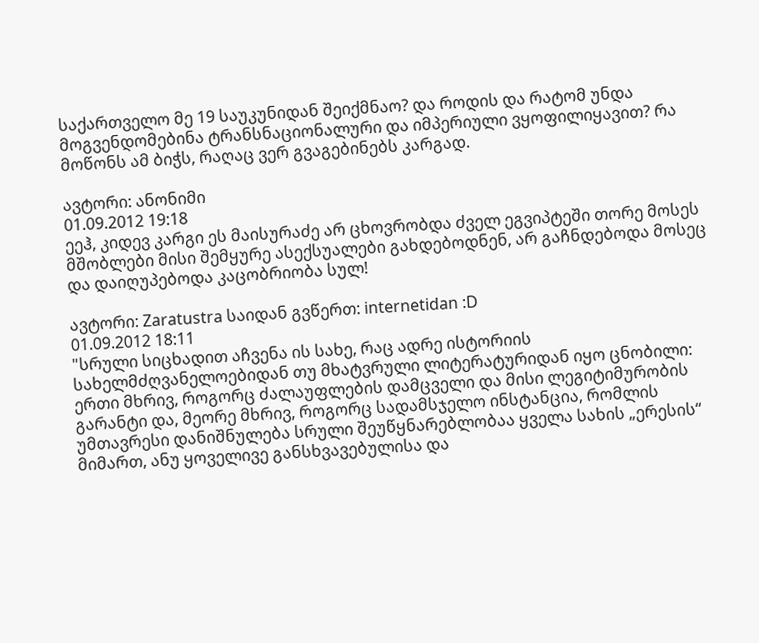საქართველო მე 19 საუკუნიდან შეიქმნაო? და როდის და რატომ უნდა მოგვენდომებინა ტრანსნაციონალური და იმპერიული ვყოფილიყავით? რა მოწონს ამ ბიჭს, რაღაც ვერ გვაგებინებს კარგად.

ავტორი: ანონიმი
01.09.2012 19:18
ეეჰ, კიდევ კარგი ეს მაისურაძე არ ცხოვრობდა ძველ ეგვიპტეში თორე მოსეს მშობლები მისი შემყურე ასექსუალები გახდებოდნენ, არ გაჩნდებოდა მოსეც და დაიღუპებოდა კაცობრიობა სულ!

ავტორი: Zaratustra საიდან გვწერთ: internetidan :D
01.09.2012 18:11
"სრული სიცხადით აჩვენა ის სახე, რაც ადრე ისტორიის სახელმძღვანელოებიდან თუ მხატვრული ლიტერატურიდან იყო ცნობილი: ერთი მხრივ, როგორც ძალაუფლების დამცველი და მისი ლეგიტიმურობის გარანტი და, მეორე მხრივ, როგორც სადამსჯელო ინსტანცია, რომლის უმთავრესი დანიშნულება სრული შეუწყნარებლობაა ყველა სახის „ერესის“ მიმართ, ანუ ყოველივე განსხვავებულისა და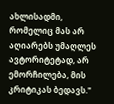ახლისადმი, რომელიც მას არ აღიარებს უმაღლეს ავტორიტეტად, არ ემორჩილება, მის კრიტიკას ბედავს."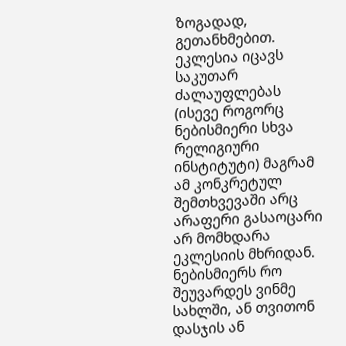ზოგადად, გეთანხმებით. ეკლესია იცავს საკუთარ ძალაუფლებას (ისევე როგორც ნებისმიერი სხვა რელიგიური ინსტიტუტი) მაგრამ ამ კონკრეტულ შემთხვევაში არც არაფერი გასაოცარი არ მომხდარა ეკლესიის მხრიდან. ნებისმიერს რო შეუვარდეს ვინმე სახლში, ან თვითონ დასჯის ან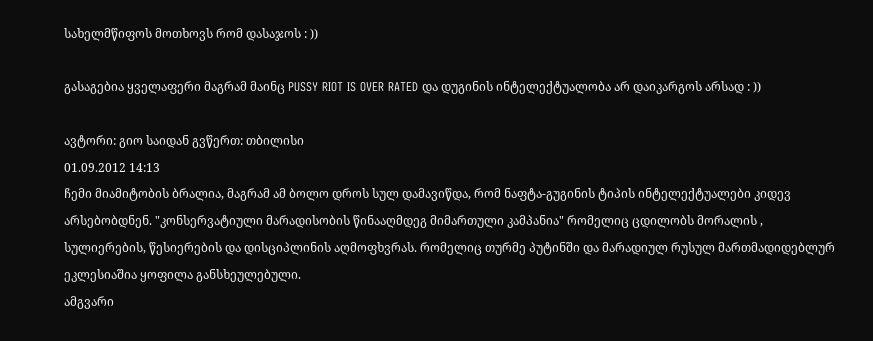სახელმწიფოს მოთხოვს რომ დასაჯოს : ))

გასაგებია ყველაფერი მაგრამ მაინც PUSSY RIOT IS OVER RATED და დუგინის ინტელექტუალობა არ დაიკარგოს არსად : ))

ავტორი: გიო საიდან გვწერთ: თბილისი
01.09.2012 14:13
ჩემი მიამიტობის ბრალია, მაგრამ ამ ბოლო დროს სულ დამავიწდა, რომ ნაფტა-გუგინის ტიპის ინტელექტუალები კიდევ არსებობდნენ. "კონსერვატიული მარადისობის წინააღმდეგ მიმართული კამპანია" რომელიც ცდილობს მორალის , სულიერების, წესიერების და დისციპლინის აღმოფხვრას. რომელიც თურმე პუტინში და მარადიულ რუსულ მართმადიდებლურ ეკლესიაშია ყოფილა განსხეულებული.
ამგვარი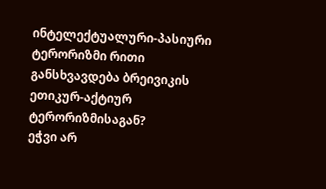ინტელექტუალური-პასიური ტერორიზმი რითი განსხვავდება ბრეივიკის ეთიკურ-აქტიურ ტერორიზმისაგან?
ეჭვი არ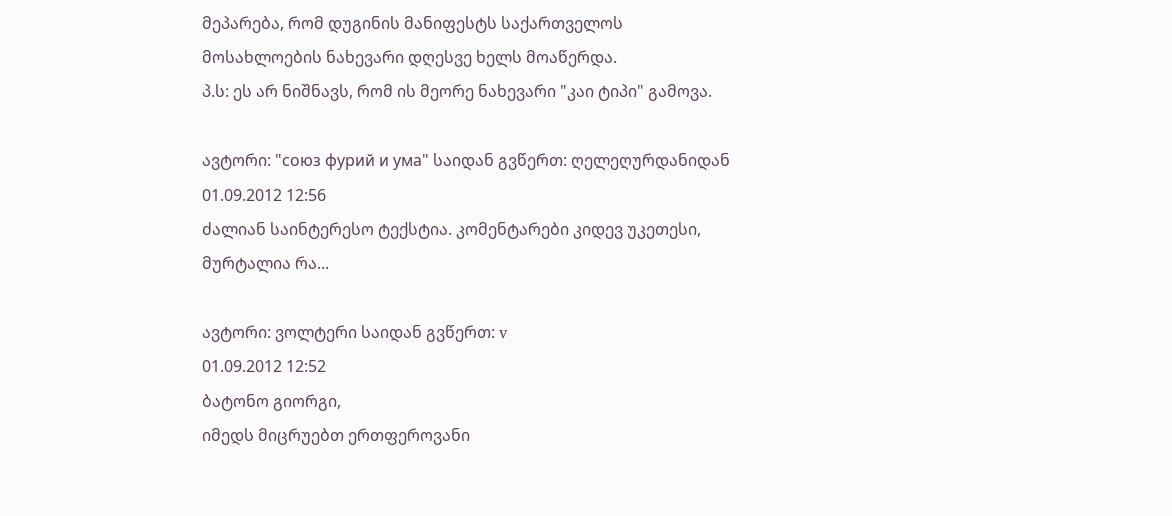მეპარება, რომ დუგინის მანიფესტს საქართველოს მოსახლოების ნახევარი დღესვე ხელს მოაწერდა.
პ.ს: ეს არ ნიშნავს, რომ ის მეორე ნახევარი "კაი ტიპი" გამოვა.

ავტორი: "союз фурий и ума" საიდან გვწერთ: ღელეღურდანიდან
01.09.2012 12:56
ძალიან საინტერესო ტექსტია. კომენტარები კიდევ უკეთესი, მურტალია რა...

ავტორი: ვოლტერი საიდან გვწერთ: v
01.09.2012 12:52
ბატონო გიორგი,
იმედს მიცრუებთ ერთფეროვანი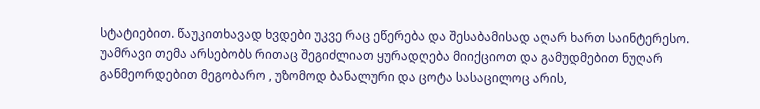სტატიებით. წაუკითხავად ხვდები უკვე რაც ეწერება და შესაბამისად აღარ ხართ საინტერესო. უამრავი თემა არსებობს რითაც შეგიძლიათ ყურადღება მიიქციოთ და გამუდმებით ნუღარ განმეორდებით მეგობარო , უზომოდ ბანალური და ცოტა სასაცილოც არის,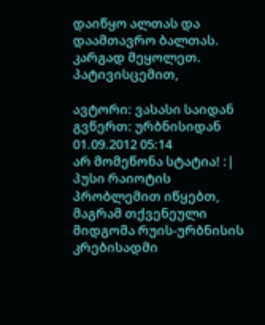დაიწყო ალთას და დაამთავრო ბალთას. კარგად მეყოლეთ. პატივისცემით,

ავტორი: ვასასი საიდან გვწერთ: ურბნისიდან
01.09.2012 05:14
არ მომეწონა სტატია! :| პუსი რაიოტის პრობლემით იწყებთ, მაგრამ თქვენეული მიდგომა რუის-ურბნისის კრებისადმი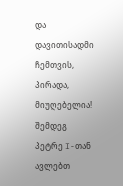და დავითისადმი ჩემთვის, პირადა, მიუღებელია! შემდეგ პეტრე I-თან ავლებთ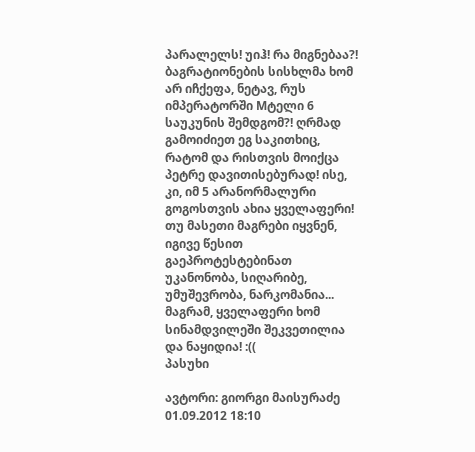პარალელს! უიჰ! რა მიგნებაა?! ბაგრატიონების სისხლმა ხომ არ იჩქეფა, ნეტავ, რუს იმპერატორში Mტელი 6 საუკუნის შემდგომ?! ღრმად გამოიძიეთ ეგ საკითხიც, რატომ და რისთვის მოიქცა პეტრე დავითისებურად! ისე, კი, იმ 5 არანორმალური გოგოსთვის ახია ყველაფერი! თუ მასეთი მაგრები იყვნენ, იგივე წესით გაეპროტესტებინათ უკანონობა, სიღარიბე, უმუშევრობა, ნარკომანია... მაგრამ, ყველაფერი ხომ სინამდვილეში შეკვეთილია და ნაყიდია! :((
პასუხი

ავტორი: გიორგი მაისურაძე
01.09.2012 18:10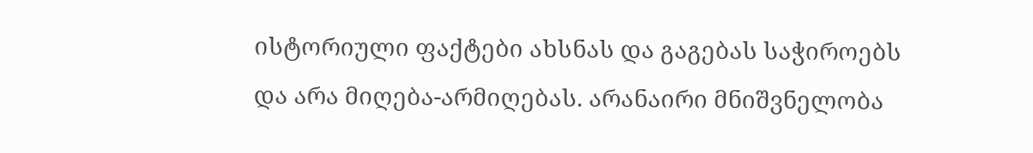ისტორიული ფაქტები ახსნას და გაგებას საჭიროებს და არა მიღება-არმიღებას. არანაირი მნიშვნელობა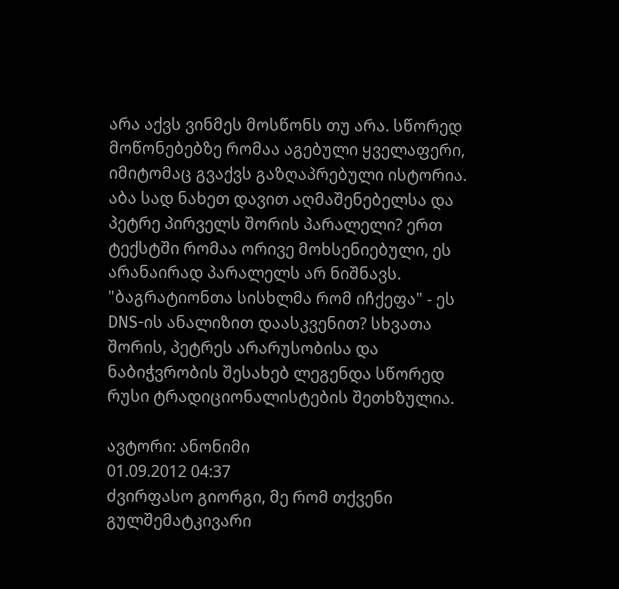არა აქვს ვინმეს მოსწონს თუ არა. სწორედ მოწონებებზე რომაა აგებული ყველაფერი, იმიტომაც გვაქვს გაზღაპრებული ისტორია.
აბა სად ნახეთ დავით აღმაშენებელსა და პეტრე პირველს შორის პარალელი? ერთ ტექსტში რომაა ორივე მოხსენიებული, ეს არანაირად პარალელს არ ნიშნავს.
"ბაგრატიონთა სისხლმა რომ იჩქეფა" - ეს DNS-ის ანალიზით დაასკვენით? სხვათა შორის, პეტრეს არარუსობისა და ნაბიჭვრობის შესახებ ლეგენდა სწორედ რუსი ტრადიციონალისტების შეთხზულია.

ავტორი: ანონიმი
01.09.2012 04:37
ძვირფასო გიორგი, მე რომ თქვენი გულშემატკივარი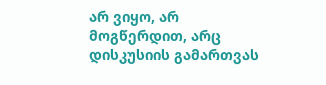არ ვიყო, არ მოგწერდით, არც დისკუსიის გამართვას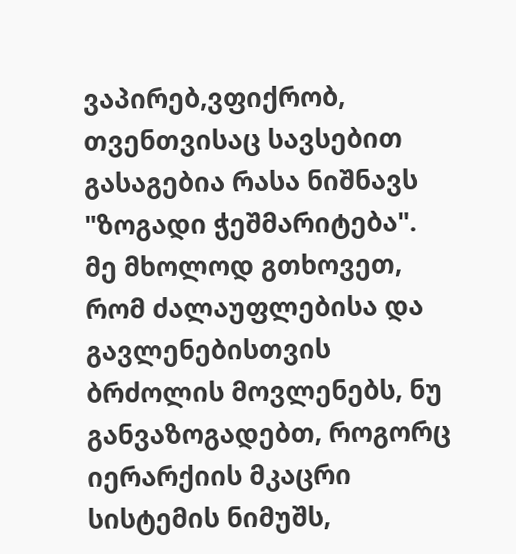ვაპირებ,ვფიქრობ, თვენთვისაც სავსებით გასაგებია რასა ნიშნავს "ზოგადი ჭეშმარიტება". მე მხოლოდ გთხოვეთ, რომ ძალაუფლებისა და გავლენებისთვის ბრძოლის მოვლენებს, ნუ განვაზოგადებთ, როგორც იერარქიის მკაცრი სისტემის ნიმუშს,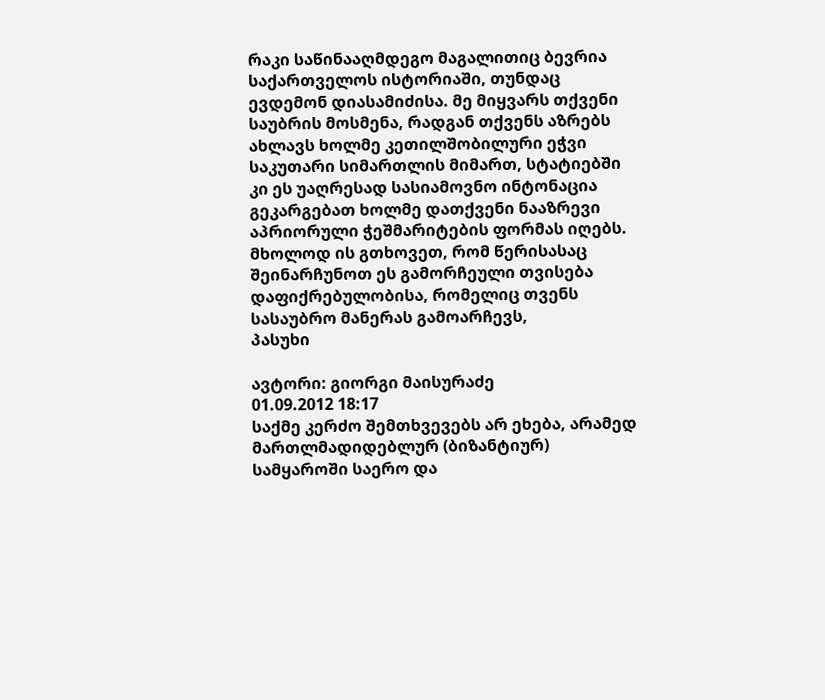რაკი საწინააღმდეგო მაგალითიც ბევრია საქართველოს ისტორიაში, თუნდაც ევდემონ დიასამიძისა. მე მიყვარს თქვენი საუბრის მოსმენა, რადგან თქვენს აზრებს ახლავს ხოლმე კეთილშობილური ეჭვი საკუთარი სიმართლის მიმართ, სტატიებში კი ეს უაღრესად სასიამოვნო ინტონაცია გეკარგებათ ხოლმე დათქვენი ნააზრევი აპრიორული ჭეშმარიტების ფორმას იღებს. მხოლოდ ის გთხოვეთ, რომ წერისასაც შეინარჩუნოთ ეს გამორჩეული თვისება დაფიქრებულობისა, რომელიც თვენს სასაუბრო მანერას გამოარჩევს,
პასუხი

ავტორი: გიორგი მაისურაძე
01.09.2012 18:17
საქმე კერძო შემთხვევებს არ ეხება, არამედ მართლმადიდებლურ (ბიზანტიურ) სამყაროში საერო და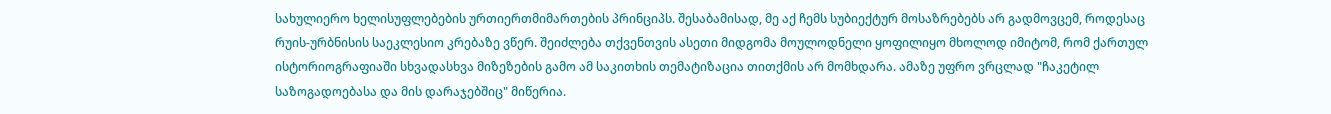სახულიერო ხელისუფლებების ურთიერთმიმართების პრინციპს. შესაბამისად, მე აქ ჩემს სუბიექტურ მოსაზრებებს არ გადმოვცემ, როდესაც რუის-ურბნისის საეკლესიო კრებაზე ვწერ. შეიძლება თქვენთვის ასეთი მიდგომა მოულოდნელი ყოფილიყო მხოლოდ იმიტომ, რომ ქართულ ისტორიოგრაფიაში სხვადასხვა მიზეზების გამო ამ საკითხის თემატიზაცია თითქმის არ მომხდარა. ამაზე უფრო ვრცლად "ჩაკეტილ საზოგადოებასა და მის დარაჯებშიც" მიწერია.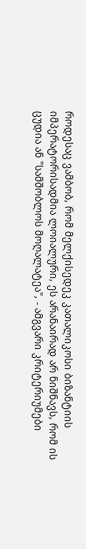როდესაც ვამბობ, რომ მელქისედეკ კათალიკოსი ბიზანტიის იმპერატორისადმია ლოიალური, ეს არანაირად არ ნიშნავს, რომ ის ცუდია ან "სამშობლოს მოღალატეა", - ამგვარი კრიტერიუმები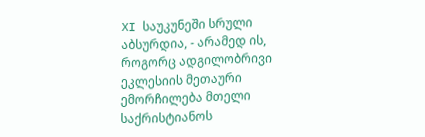XI საუკუნეში სრული აბსურდია, - არამედ ის, როგორც ადგილობრივი ეკლესიის მეთაური ემორჩილება მთელი საქრისტიანოს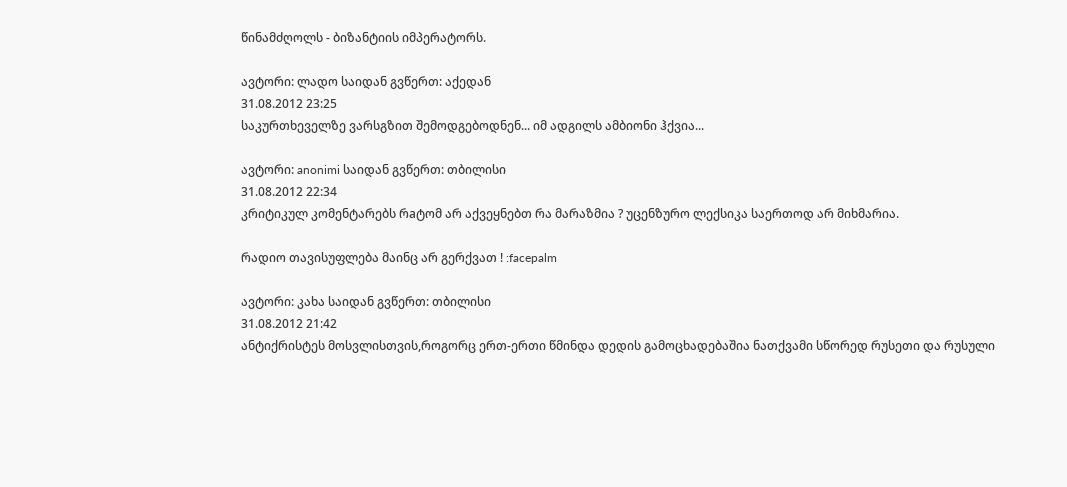წინამძღოლს - ბიზანტიის იმპერატორს.

ავტორი: ლადო საიდან გვწერთ: აქედან
31.08.2012 23:25
საკურთხეველზე ვარსგზით შემოდგებოდნენ... იმ ადგილს ამბიონი ჰქვია...

ავტორი: anonimi საიდან გვწერთ: თბილისი
31.08.2012 22:34
კრიტიკულ კომენტარებს რaტომ არ აქვეყნებთ რა მარაზმია ? უცენზურო ლექსიკა საერთოდ არ მიხმარია.

რადიო თავისუფლება მაინც არ გერქვათ ! :facepalm

ავტორი: კახა საიდან გვწერთ: თბილისი
31.08.2012 21:42
ანტიქრისტეს მოსვლისთვის,როგორც ერთ-ერთი წმინდა დედის გამოცხადებაშია ნათქვამი სწორედ რუსეთი და რუსული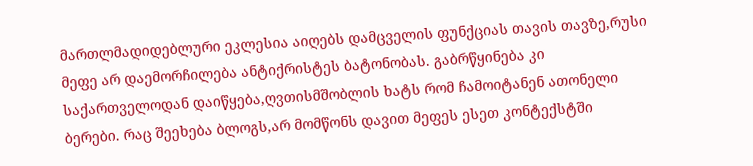მართლმადიდებლური ეკლესია აიღებს დამცველის ფუნქციას თავის თავზე,რუსი მეფე არ დაემორჩილება ანტიქრისტეს ბატონობას. გაბრწყინება კი საქართველოდან დაიწყება,ღვთისმშობლის ხატს რომ ჩამოიტანენ ათონელი ბერები. რაც შეეხება ბლოგს,არ მომწონს დავით მეფეს ესეთ კონტექსტში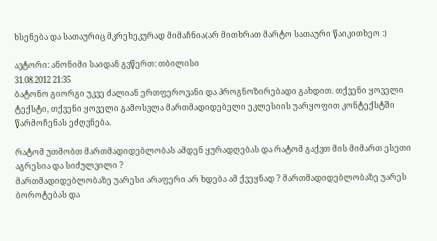ხსენება და სათაურიც მკრეხეკურად მიმაჩნია(არ მითხრათ მარტო სათაური წაიკითხეო :)

ავტორი: ანონიმი საიდან გვწერთ: თბილისი
31.08.2012 21:35
ბატონო გიორგი უკვე ძალიან ერთფეროვანი და პროგნოზირებადი გახდით. თქვენი ყოველი ტექსტი, თქვენი ყოველი გამოსვლა მართმადიდებელი ეკლესიის უარყოფით კონტექსტში წარმოჩენას ეძღვნება.

რატომ უთმობთ მართმადიდებლობას ამდენ ყურადღებას და რატომ გაქვთ მის მიმართ ესეთი აგრესია და სიძულვილი ?
მართმადიდებლობაზე უარესი არაფერი არ ხდება ამ ქვეყნად ? მართმადიდებლობაზე უარეს ბოროტებას და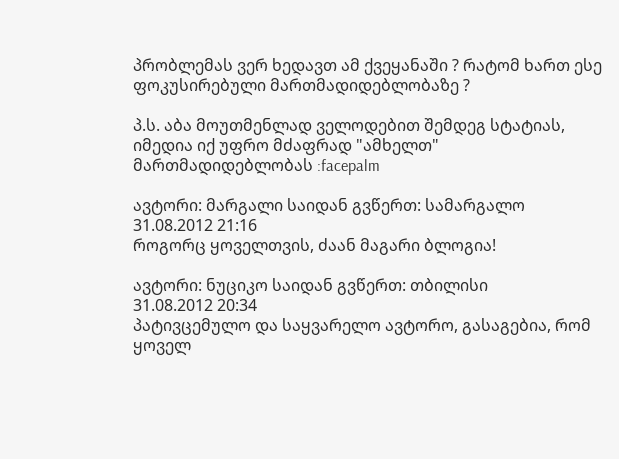პრობლემას ვერ ხედავთ ამ ქვეყანაში ? რატომ ხართ ესე ფოკუსირებული მართმადიდებლობაზე ?

პ.ს. აბა მოუთმენლად ველოდებით შემდეგ სტატიას, იმედია იქ უფრო მძაფრად "ამხელთ" მართმადიდებლობას :facepalm

ავტორი: მარგალი საიდან გვწერთ: სამარგალო
31.08.2012 21:16
როგორც ყოველთვის, ძაან მაგარი ბლოგია!

ავტორი: ნუციკო საიდან გვწერთ: თბილისი
31.08.2012 20:34
პატივცემულო და საყვარელო ავტორო, გასაგებია, რომ ყოველ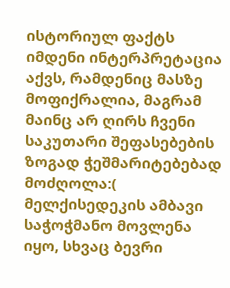ისტორიულ ფაქტს იმდენი ინტერპრეტაცია აქვს, რამდენიც მასზე მოფიქრალია, მაგრამ მაინც არ ღირს ჩვენი საკუთარი შეფასებების ზოგად ჭეშმარიტებებად მოძღოლა:( მელქისედეკის ამბავი საჭოჭმანო მოვლენა იყო, სხვაც ბევრი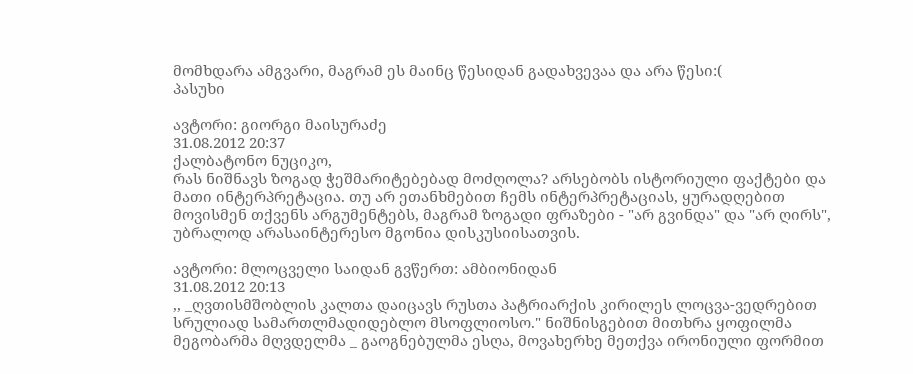მომხდარა ამგვარი, მაგრამ ეს მაინც წესიდან გადახვევაა და არა წესი:(
პასუხი

ავტორი: გიორგი მაისურაძე
31.08.2012 20:37
ქალბატონო ნუციკო,
რას ნიშნავს ზოგად ჭეშმარიტებებად მოძღოლა? არსებობს ისტორიული ფაქტები და მათი ინტერპრეტაცია. თუ არ ეთანხმებით ჩემს ინტერპრეტაციას, ყურადღებით მოვისმენ თქვენს არგუმენტებს, მაგრამ ზოგადი ფრაზები - "არ გვინდა" და "არ ღირს", უბრალოდ არასაინტერესო მგონია დისკუსიისათვის.

ავტორი: მლოცველი საიდან გვწერთ: ამბიონიდან
31.08.2012 20:13
,, _ღვთისმშობლის კალთა დაიცავს რუსთა პატრიარქის კირილეს ლოცვა-ვედრებით სრულიად სამართლმადიდებლო მსოფლიოსო." ნიშნისგებით მითხრა ყოფილმა მეგობარმა მღვდელმა _ გაოგნებულმა ესღა, მოვახერხე მეთქვა ირონიული ფორმით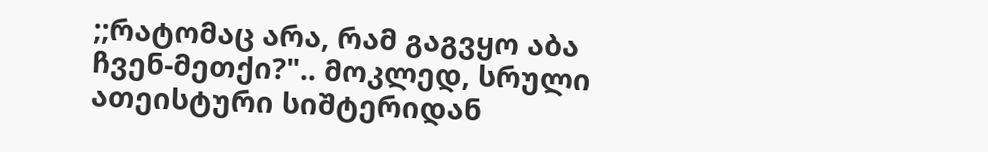;;რატომაც არა, რამ გაგვყო აბა ჩვენ-მეთქი?".. მოკლედ, სრული ათეისტური სიშტერიდან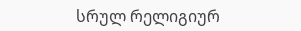სრულ რელიგიურ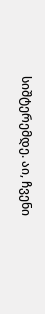სიშტერემდე. აი, ჩვენი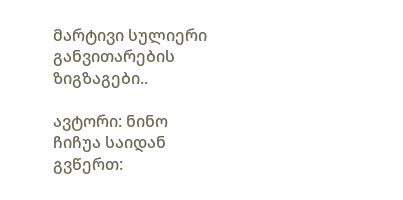მარტივი სულიერი განვითარების ზიგზაგები..

ავტორი: ნინო ჩიჩუა საიდან გვწერთ: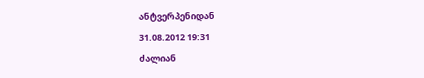ანტვერპენიდან
31.08.2012 19:31
ძალიან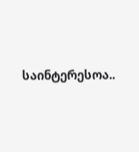საინტერესოა..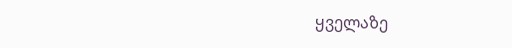ყველაზე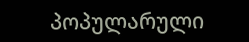პოპულარული